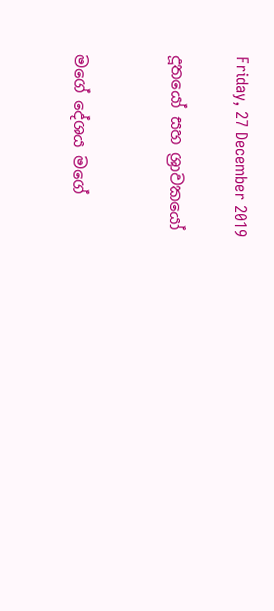Friday, 27 December 2019

දූතයෝ සහ ශ්‍රාවකයෝ


මගේ දේශය මගේ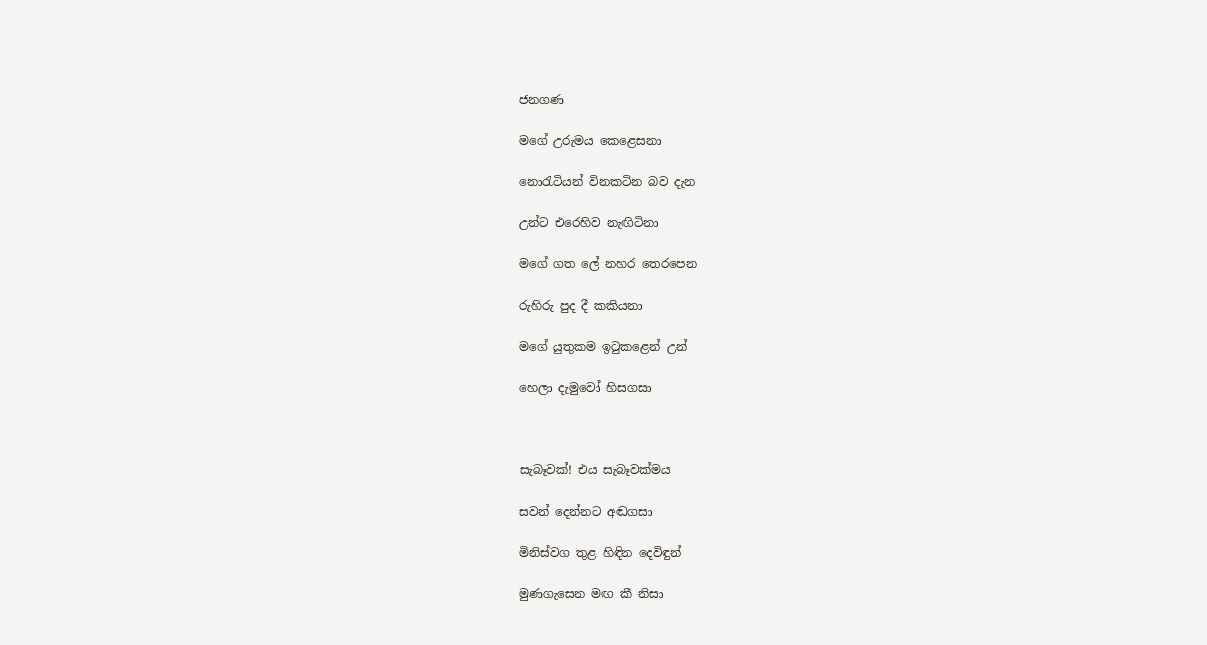ජනගණ

මගේ උරුමය කෙළෙසනා

නොරැටියන් විනකටින බව දැන

උන්ට එරෙහිව නැඟිටිනා

මගේ ගත ලේ නහර තෙරපෙන

රුහිරු පුද දී කකියනා

මගේ යුතුකම ඉටුකළෙන් උන්

හෙලා දැමුවෝ හිසගසා



සැබෑවක්! එය සැබෑවක්මය

සවන් දෙන්නට අඬගසා

මිනිස්වග තුළ හිඳින දෙවිඳුන්

මුණගැසෙන මඟ කී නිසා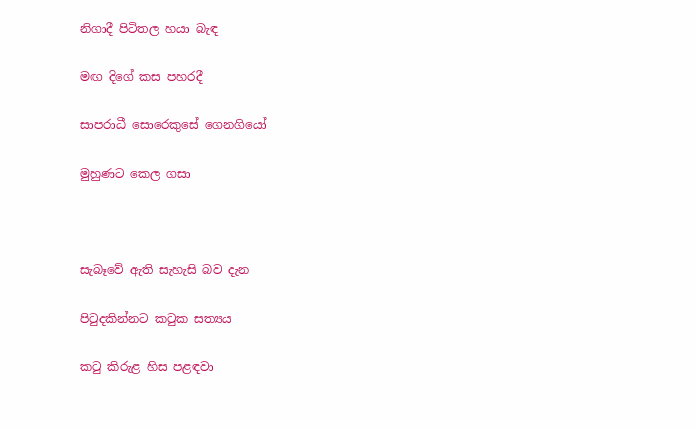නිගාදී පිටිතල හයා බැඳ

මඟ දිගේ කස පහරදී

සාපරාධී සොරෙකුසේ ගෙනගියෝ

මුහුණට කෙල ගසා



සැබෑවේ ඇති සැහැසි බව දැන

පිටුදකින්නට කටුක සත්‍යය

කටු කිරුළ හිස පළඳවා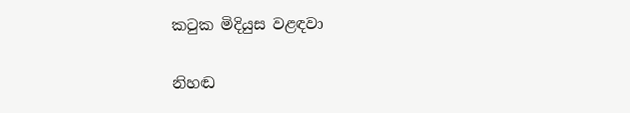කටුක මිදියුස වළඳවා

නිහඬ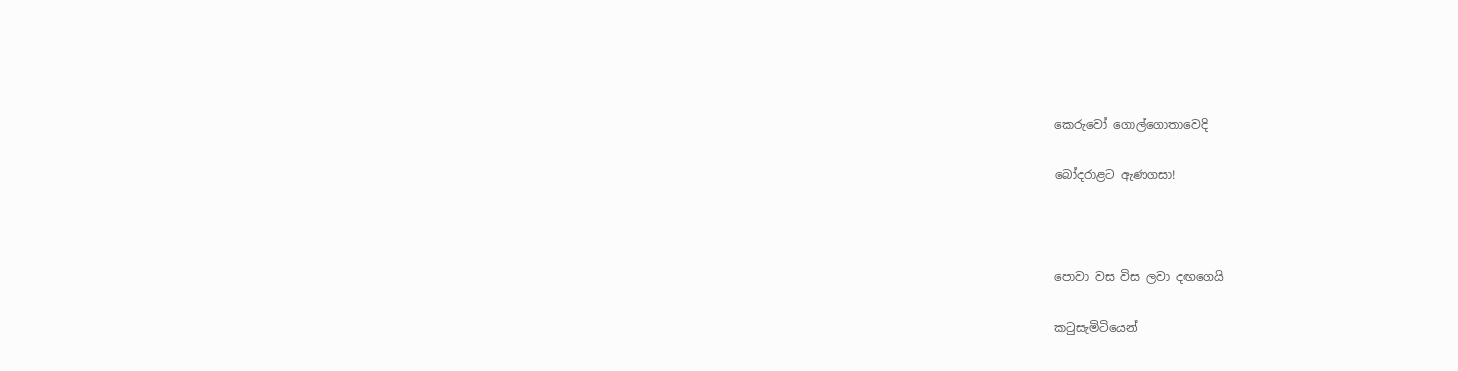කෙරුවෝ ගොල්ගොතාවෙදි

බෝදරාළට ඇණගසා!



පොවා වස විස ලවා දඟගෙයි

කටුසැමිටියෙන්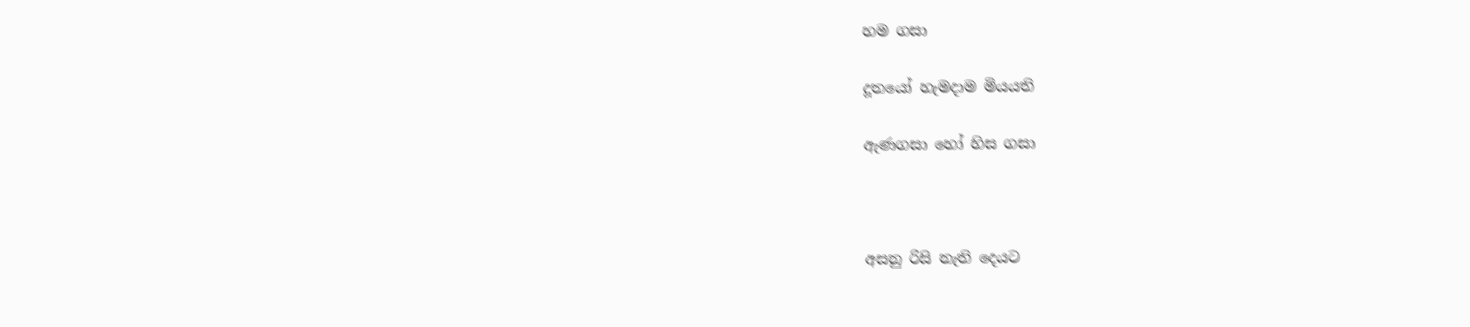හම ගසා

දූතයෝ හැමදාම මියයති

ඇණගසා හෝ හිස ගසා



අසනු රිසි නැති දෙයට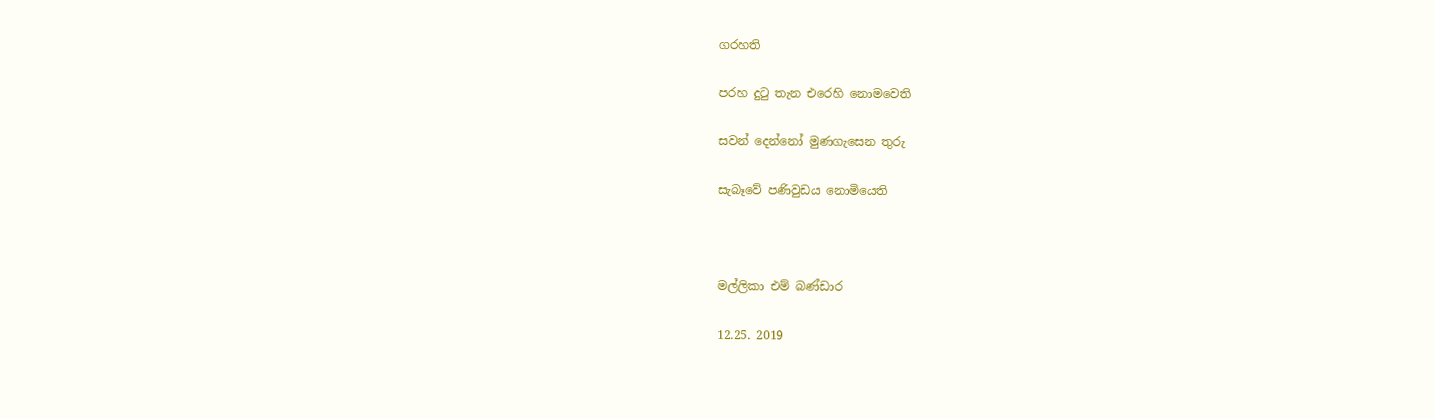ගරහති

පරහ දුටු තැන එරෙහි නොමවෙති

සවන් දෙන්නෝ මුණගැසෙන තුරු

සැබෑවේ පණිවුඩය නොමියෙති



මල්ලිකා එම් බණ්ඩාර

12.25. 2019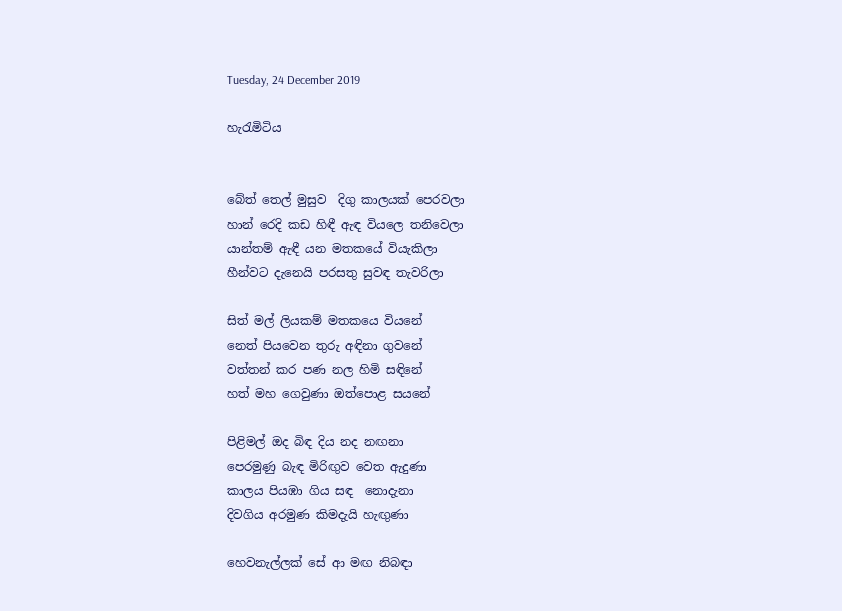Tuesday, 24 December 2019

හැරැමිටිය


බේත් තෙල් මුසුව  දිගු කාලයක් පෙරවලා
හාන් රෙදි කඩ හිඳී ඇඳ වියලෙ තනිවෙලා
යාන්තම් ඇඳී යන මතකයේ වියැකිලා
හීන්වට දැනෙයි පරසතු සුවඳ තැවරිලා

සිත් මල් ලියකම් මතකයෙ වියනේ
නෙත් පියවෙන තුරු අඳිනා ගුවනේ
වත්තන් කර පණ නල හිමි සඳිනේ
හත් මහ ගෙවුණා ඔත්පොළ සයනේ

පිළිමල් ඔද බිඳ දිය නද නඟනා
පෙරමුණු බැඳ මිරිඟුව වෙත ඇදුණා
කාලය පියඹා ගිය සඳ  නොදැනා
දිවගිය අරමුණ කිමදැයි හැඟුණා

හෙවනැල්ලක් සේ ආ මඟ නිබඳා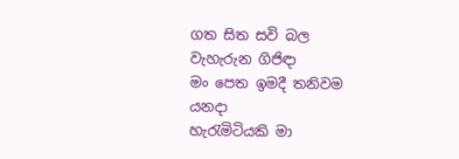ගත සිත සවි බල වැහැරුන ගිජිඳා
මං පෙත ඉමදී තනිවම යනදා
හැරැමිටියකි මා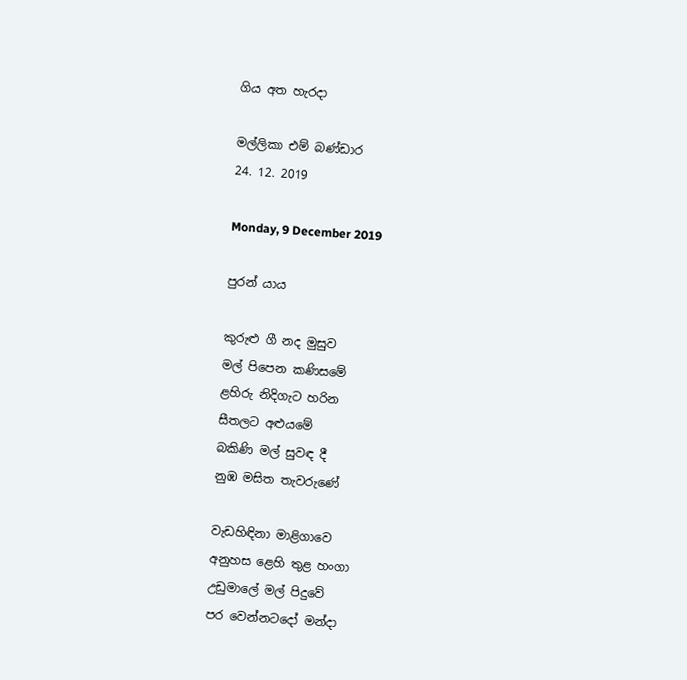ගිය අත හැරදා

මල්ලිකා එම් බණ්ඩාර
24. 12. 2019

Monday, 9 December 2019

පුරන් යාය

කුරුළු ගී නද මුසුව
මල් පිපෙන කණිසමේ
ළහිරු නිදිගැට හරින
සීතලට අළුයමේ
බකිණි මල් සුවඳ දී
නුඹ මසිත තැවරුණේ

වැඩහිඳිනා මාළිගාවෙ
අනුහස ළෙහි තුළ හංගා
උඩුමාලේ මල් පිදුවේ
පර වෙන්නටදෝ මන්දා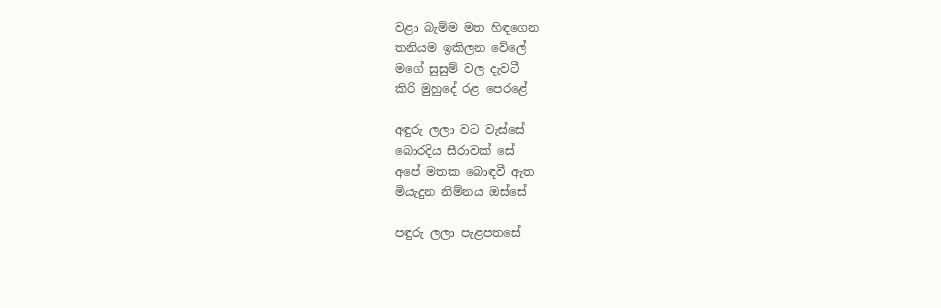වළා බැම්ම මත හිඳගෙන
තනියම ඉකිලන වේලේ
මගේ සුසුම් වල දැවටී
කිරි මුහුදේ රළ පෙරළේ

අඳුරු ලලා වට වැස්සේ
බොරදිය සීරාවක් සේ
අපේ මතක බොඳවී ඇත
මියැදුන නිම්නය ඔස්සේ

පඳුරු ලලා පැළපතසේ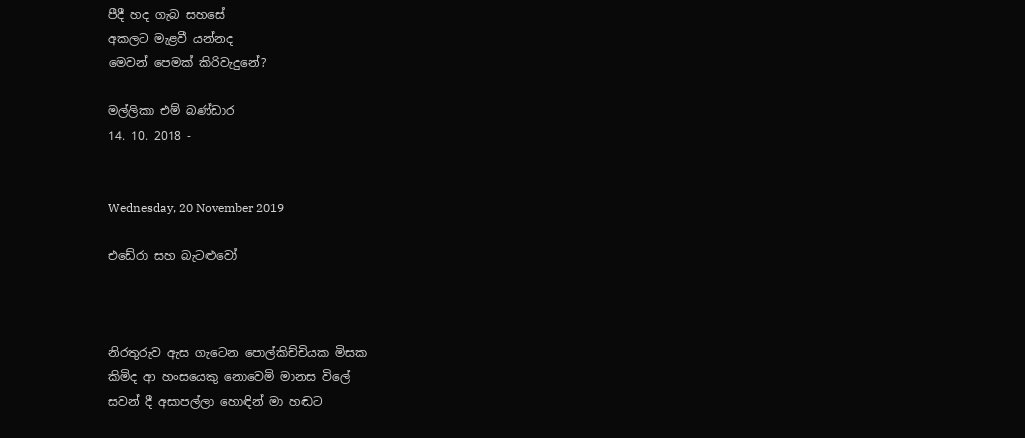පීදී හද ගැබ සහසේ
අකලට මැළවී යන්නද
මෙවන් පෙමක් කිරිවැදුනේ?

මල්ලිකා එම් බණ්ඩාර
14. 10. 2018 -


Wednesday, 20 November 2019

එඩේරා සහ බැටළුවෝ



නිරතුරුව ඇස ගැටෙන පොල්කිච්චියක මිසක
කිමිද ආ හංසයෙකු නොවෙමි මානස විලේ
සවන් දී අසාපල්ලා හොඳින් මා හඬට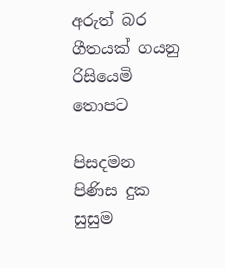අරුත් බර ගීතයක් ගයනු රිසියෙමි තොපට

පිසදමන පිණිස දුක සුසුම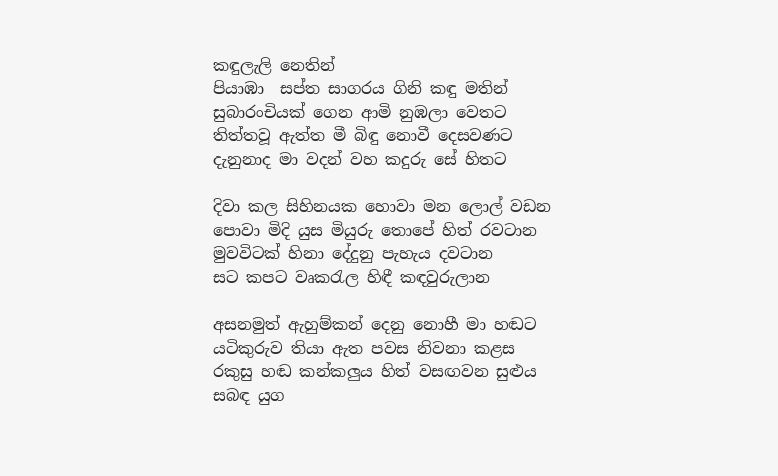කඳුලැලි නෙතින්
පියාඹා  සප්ත සාගරය ගිනි කඳු මතින්
සුබාරංචියක් ගෙන ආමි නුඹලා වෙතට
තිත්තවූ ඇත්ත මී බිඳු නොවී දෙසවණට
දැනුනාද මා වදන් වහ කදුරු සේ හිතට

දිවා කල සිහිනයක හොවා මන ලොල් වඩන
පොවා මිදි යුස මියුරු තොපේ හිත් රවටාන
මුවවිටක් හිනා දේදුනු පැහැය දවටාන
සට කපට වෘකරැල හිඳී කඳවුරුලාන

අසනමුත් ඇහුම්කන් දෙනු නොහී මා හඬට
යටිකුරුව තියා ඇත පවස නිවනා කළස
රකුසු හඬ කන්කලුය හිත් වසඟවන සුළුය
සබඳ යුග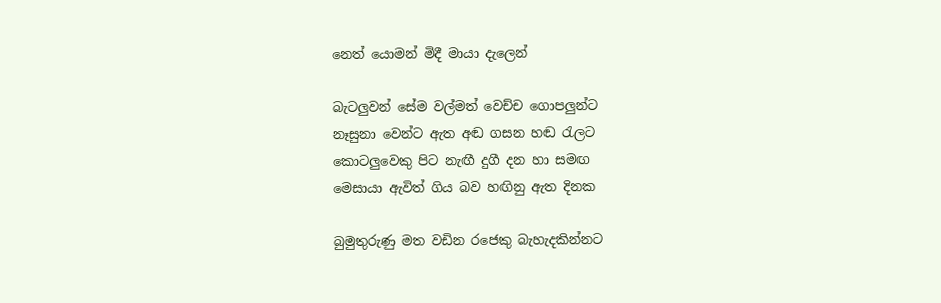නෙත් යොමන් මිදී මායා දැලෙන්

බැටලුවන් සේම වල්මත් වෙච්ච ගොපලුන්ට
නෑසුනා වෙන්ට ඇත අඬ ගසන හඬ රැලට
කොටලුවෙකු පිට නැඟී දුගී දන හා සමඟ
මෙසායා ඇවිත් ගිය බව හඟිනු ඇත දිනක

බුමුතුරුණු මත වඩින රජෙකු බැහැදකින්නට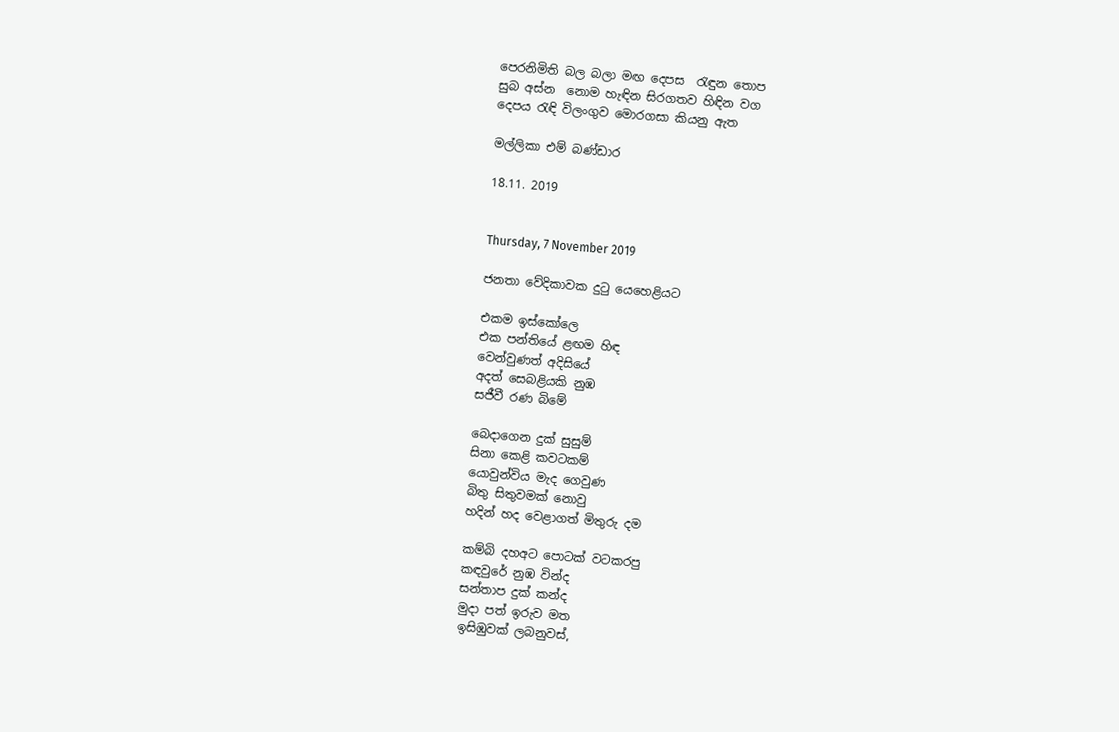පෙරනිමිති බල බලා මඟ දෙපස  රැඳුන තොප
සුබ අස්න  නොම හැඳින සිරගතව හිඳින වග
දෙපය රැඳි විලංගුව මොරගසා කියනු ඇත

මල්ලිකා එම් බණ්ඩාර

18.11. 2019


Thursday, 7 November 2019

ජනතා වේදිකාවක දුටු යෙහෙළියට

එකම ඉස්කෝලෙ
එක පන්තියේ ළඟම හිඳ
වෙන්වුණත් අදිසියේ
අදත් සෙබළියකි නුඹ
සජීවී රණ බිමේ

බෙදාගෙන දුක් සුසුම්
සිනා කෙළි කවටකම්
යොවුන්විය මැද ගෙවුණ
බිතු සිතුවමක් නොවු
හදින් හද වෙළාගත් මිතුරු දම

කම්බි දහඅට පොටක් වටකරපු
කඳවුරේ නුඹ වින්ද
සන්තාප දුක් කන්ද
මුදා පත් ඉරුව මත
ඉසිඹුවක් ලබනුවස්,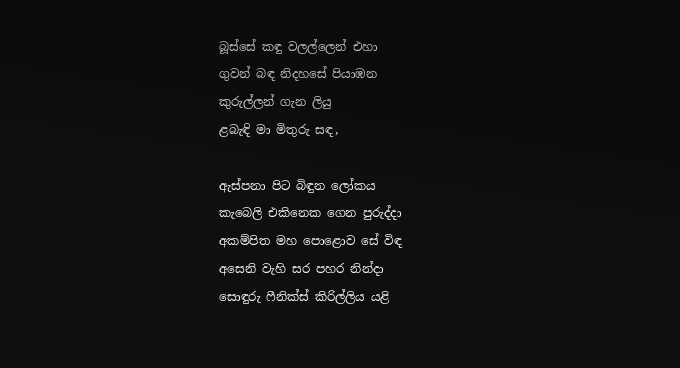බූස්සේ කඳු වලල්ලෙන් එහා
ගුවන් බඳ නිදහසේ පියාඹන
කුරුල්ලන් ගැන ලියු
ළබැඳි මා මිතුරු සඳ,

ඇස්පනා පිට බිඳුන ලෝකය
කැබෙලි එකිනෙක ගෙන පුරුද්දා
අකම්පිත මහ පොළොව සේ විඳ
අසෙනි වැහි සර පහර නින්දා
සොඳුරු ෆීනික්ස් කිරිල්ලිය යළි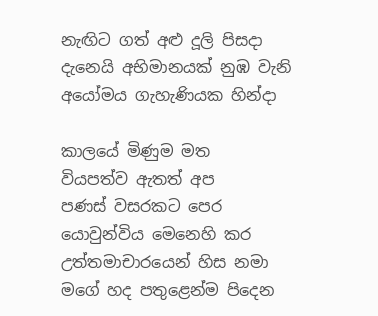නැඟිට ගත් අළු දූලි පිසදා
දැනෙයි අභිමානයක් නුඹ වැනි
අයෝමය ගැහැණියක හින්දා

කාලයේ මිණුම මත
වියපත්ව ඇතත් අප
පණස් වසරකට පෙර
යොවුන්විය මෙනෙහි කර
උත්තමාචාරයෙන් හිස නමා
මගේ හද පතුළෙන්ම පිදෙන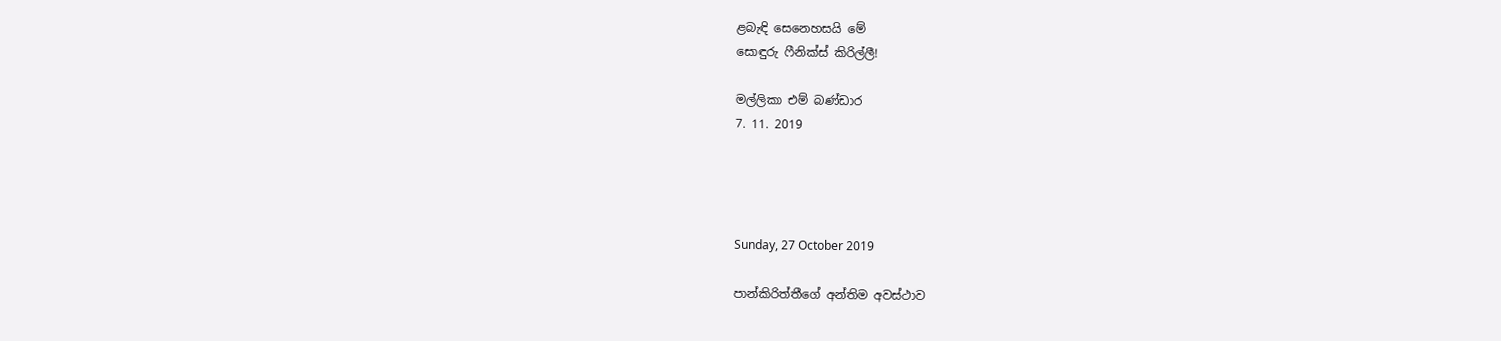ළබැඳි සෙනෙහසයි මේ
සොඳුරු ෆීනික්ස් කිරිල්ලී!

මල්ලිකා එම් බණ්ඩාර
7. 11. 2019




Sunday, 27 October 2019

පාන්කිරිත්තීගේ අන්තිම අවස්ථාව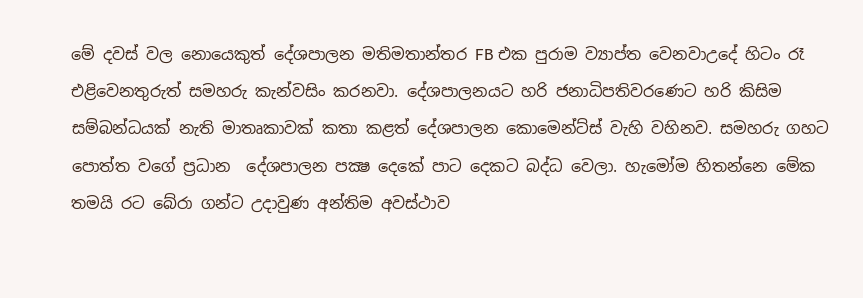මේ දවස් වල නොයෙකුත් දේශපාලන මතිමතාන්තර FB එක පුරාම ව්‍යාප්ත වෙනවාඋදේ හිටං රෑ එළිවෙනතුරුත් සමහරු කැන්වසිං කරනවා. දේශපාලනයට හරි ජනාධිපතිවරණෙට හරි කිසිම සම්බන්ධයක් නැති මාතෘකාවක් කතා කළත් දේශපාලන කොමෙන්ට්ස් වැහි වහිනව. සමහරු ගහට පොත්ත වගේ ප්‍රධාන  දේශපාලන පක්‍ෂ දෙකේ පාට දෙකට බද්ධ වෙලා. හැමෝම හිතන්නෙ මේක තමයි රට බේරා ගන්ට උදාවුණ අන්තිම අවස්ථාව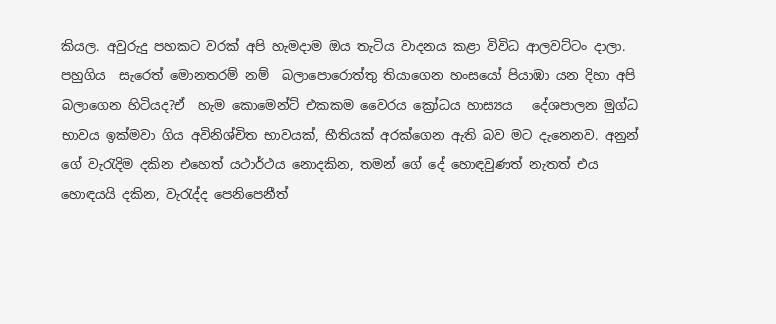කියල. අවුරුදු පහකට වරක් අපි හැමදාම ඔය තැටිය වාදනය කළා විවිධ ආලවට්ටං දාලා. පහුගිය  සැරෙත් මොනතරම් නම්  බලාපොරොත්තු තියාගෙන හංසයෝ පියාඹා යන දිහා අපි බලාගෙන හිටියද?ඒ  හැම කොමෙන්ට් එකකම වෛරය ක්‍රෝධය හාස්‍යය   දේශපාලන මුග්ධ භාවය ඉක්මවා ගිය අවිනිශ්චිත භාවයක්, භීතියක් අරක්ගෙන ඇති බව මට දැනෙනව. අනුන් ගේ වැරැදිම දකින එහෙත් යථාර්ථය නොදකින, තමන් ගේ දේ හොඳවුණත් නැතත් එය හොඳයයි දකින, වැරැද්ද පෙනිපෙනීත්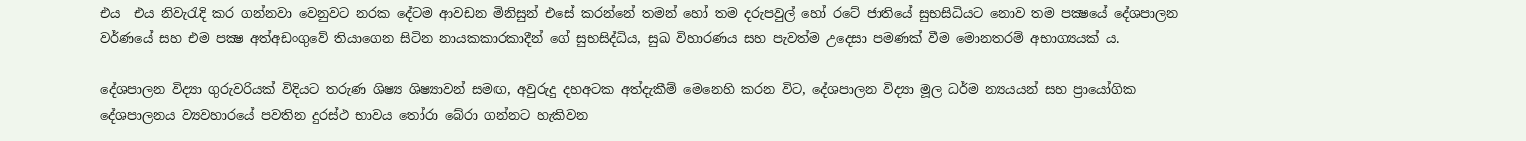එය  එය නිවැරැදි කර ගන්නවා වෙනුවට නරක දේටම ආවඩන මිනිසුන් එසේ කරන්නේ තමන් හෝ තම දරුපවුල් හෝ රටේ ජාතියේ සුභසිධියට නොව තම පක්‍ෂයේ දේශපාලන වර්ණයේ සහ එම පක්‍ෂ අත්අඩංගුවේ තියාගෙන සිටින නායකකාරකාදීන් ගේ සුභසිද්ධිය, සුඛ විහාරණය සහ පැවත්ම උදෙසා පමණක් වීම මොනතරම් අභාග්‍යයක්‍ ය.

දේශපාලන විද්‍යා ගුරුවරියක් විදියට තරුණ ශිෂ්‍ය ශිෂ්‍යාවන් සමඟ, අවුරුදු දහඅටක අත්දැකීම් මෙනෙහි කරන විට, දේශපාලන විද්‍යා මූල ධර්ම න්‍යයයන් සහ ප්‍රායෝගික දේශපාලනය ව්‍යවහාරයේ පවතින දුරස්ථ භාවය තෝරා බේරා ගන්නට හැකිවන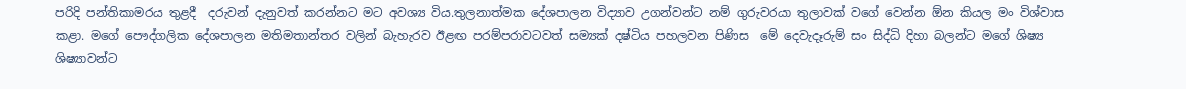පරිදි පන්තිකාමරය තුළදී  දරුවන් දැනුවත් කරන්නට මට අවශ්‍ය විය.තුලනාත්මක දේශපාලන විද්‍යාව උගන්වන්ට නම් ගුරුවරයා තුලාවක් වගේ වෙන්න ඕන කියල මං විශ්වාස කළා. මගේ පෞද්ගලික දේශපාලන මතිමතාන්තර වලින් බැහැරව ඊළඟ පරම්පරාවටවත් සම්‍යක් දෂ්ටිය පහලවන පිණිස  මේ දෙවැදෑරුම් සං සිද්ධි දිහා බලන්ට මගේ ශිෂ්‍ය ශිෂ්‍යාවන්ට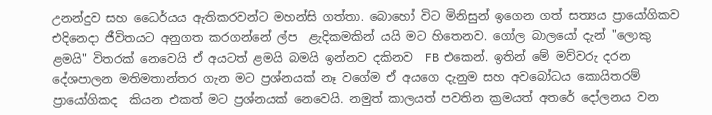උනන්දුව සහ ධෛර්යය ඇතිකරවන්ට මහන්සි ගත්තා. බොහෝ විට මිනිසුන් ඉගෙන ගත් සත්‍යය ප්‍රායෝගිකව එදිනෙදා ජීවිතයට අනුගත කරගන්නේ ල්ප  ළැදිකමකින් යයි මට හිතෙනව. ගෝල බාලයෝ දැන් "ලොකු ළමයි" විතරක් නෙවෙයි ඒ අයටත් ළමයි බමයි ඉන්නව දකිනව  FB එකෙන්. ඉතින් මේ මව්වරු දරන දේශපාලන මතිමතාන්තර ගැන මට ප්‍රශ්නයක් නෑ වගේම ඒ අයගෙ දැනුම සහ අවබෝධය කොයිතරම් ප්‍රායෝගිකද  කියන එකත් මට ප්‍රශ්නයක් නෙවෙයි. නමුත් කාලයත් පවතින ක්‍රමයත් අතරේ දෝලනය වන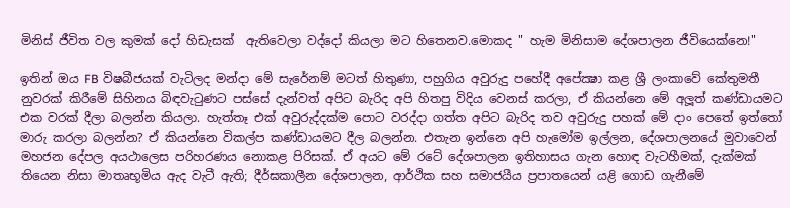මිනිස් ජීවිත වල කුමක් දෝ හිඩැසක්  ඇතිවෙලා වද්දෝ කියලා මට හිතෙනව.මොකද " හැම මිනිසාම දේශපාලන ජීවියෙක්නෙ!"

ඉතින් ඔය FB විෂබීජයක් වැටිලද මන්දා මේ සැරේනම් මටත් හිතුණා, පහුගිය අවුරුදු පහේදී අපේක්‍ෂා කළ ශ්‍රී ලංකාවේ කේතුමතී නුවරක් කිරීමේ සිහිනය බිඳවැටුණට පස්සේ දැන්වත් අපිට බැරිද අපි හිතපු විදිය වෙනස් කරලා, ඒ කියන්නෙ මේ අලූත් කණ්ඩායමට එක වරක් දීලා බලන්න කියලා. හැත්තෑ එක් අවුරුද්දක්ම පොට වරද්දා ගත්ත අපිට බැරිද තව අවුරුදු පහක් මේ දාං පෙතේ ඉත්තෝ මාරු කරලා බලන්න? ඒ කියන්නෙ විකල්ප කණ්ඩායමට දීල බලන්න. එතැන ඉන්නෙ අපි හැමෝම ඉල්ලන, දේශපාලනයේ මුවාවෙන් මහජන දේපල අයථාලෙස පරිහරණය නොකළ පිරිසක්. ඒ අයට මේ රටේ දේශපාලන ඉතිහාසය ගැන හොඳ වැටහීමක්, දැක්මක් තියෙන නිසා මාතෘභූමිය ඇද වැටී ඇති; දීර්ඝකාලීන දේශපාලන, ආර්ථික සහ සමාජයීය ප්‍රපාතයෙන් යළි ගොඩ ගැනීමේ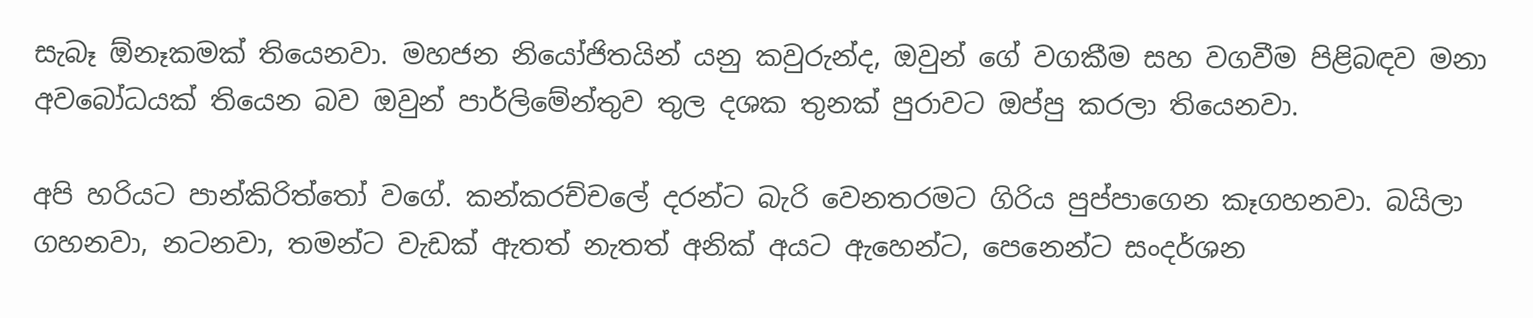සැබෑ ඕනෑකමක් තියෙනවා. මහජන නියෝජිතයින් යනු කවුරුන්ද, ඔවුන් ගේ වගකීම සහ වගවීම පිළිබඳව මනා අවබෝධයක් තියෙන බව ඔවුන් පාර්ලිමේන්තුව තුල දශක තුනක් පුරාවට ඔප්පු කරලා තියෙනවා.

අපි හරියට පාන්කිරිත්තෝ වගේ. කන්කරච්චලේ දරන්ට බැරි වෙනතරමට ගිරිය පුප්පාගෙන කෑගහනවා. බයිලා ගහනවා, නටනවා, තමන්ට වැඩක් ඇතත් නැතත් අනික් අයට ඇහෙන්ට, පෙනෙන්ට සංදර්ශන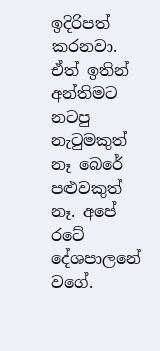ඉදිරිපත් කරනවා. ඒත් ඉතින් අන්තිමට නටපු නැටුමකුත් නෑ බෙරේ පළුවකුත් නෑ. අපේ රටේ දේශපාලනේ වගේ.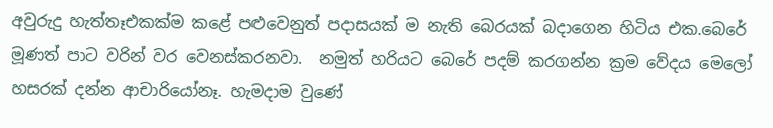අවුරුදු හැත්තෑඑකක්ම කළේ පළුවෙනුත් පදාසයක් ම නැති බෙරයක් බදාගෙන හිටිය එක.බෙරේ මූණත් පාට වරින් වර වෙනස්කරනවා.  නමුත් හරියට බෙරේ පදම් කරගන්න ක්‍රම වේදය මෙලෝ හසරක් දන්න ආචාරියෝනෑ. හැමදාම වුණේ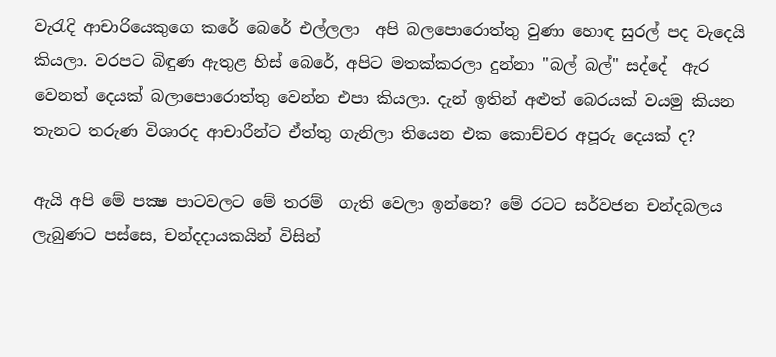වැරැදි ආචාරියෙකුගෙ කරේ බෙරේ එල්ලලා  අපි බලපොරොත්තු වුණා හොඳ සුරල් පද වැදෙයි කියලා. වරපට බිඳුණ ඇතුළ හිස් බෙරේ, අපිට මතක්කරලා දුන්නා "බල් බල්" සද්දේ  ඇර වෙනත් දෙයක් බලාපොරොත්තු වෙන්න එපා කියලා. දැන් ඉතින් අළුත් බෙරයක් වයමු කියන තැනට තරුණ විශාරද ආචාරීන්ට ඒත්තු ගැනිලා තියෙන එක කොච්චර අපූරු දෙයක් ද?

ඇයි අපි මේ පක්‍ෂ පාටවලට මේ තරම්  ගැති වෙලා ඉන්නෙ? මේ රටට සර්වජන චන්දබලය ලැබුණට පස්සෙ, චන්දදායකයින් විසින්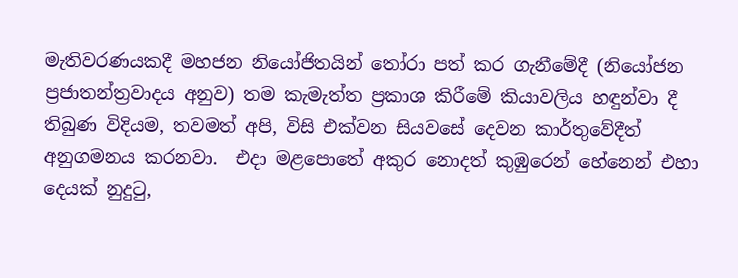මැතිවරණයකදී මහජන නියෝජිතයින් තෝරා පත් කර ගැනීමේදී (නියෝජන ප්‍රජාතන්ත්‍රවාදය අනුව) තම කැමැත්ත ප්‍රකාශ කිරීමේ කියාවලිය හඳුන්වා දී තිබුණ විදියම, තවමත් අපි, විසි එක්වන සියවසේ දෙවන කාර්තුවේදීත් අනුගමනය කරනවා.  එදා මළපොතේ අකුර නොදත් කුඹුරෙන් හේනෙන් එහා දෙයක් නුදුටු,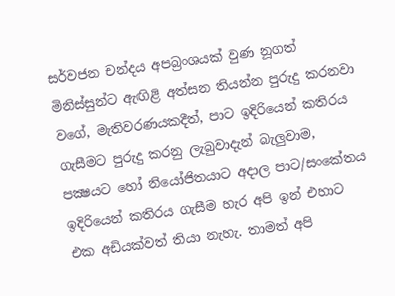සර්වජන චන්දය අපබ්‍රංශයක් වුණ නූගත් මිනිස්සුන්ට ඇඟිළි අත්සන තියන්න පුරුදු කරනවා වගේ, මැතිවරණයකදීත්, පාට ඉදිරියෙන් කතිරය ගැසීමට පුරුදු කරනු ලැබුවාදැන් බැලුවාම, පක්‍ෂයට හෝ නියෝජිතයාට අදාල පාට/සංකේතය ඉදිරියෙන් කතිරය ගැසීම හැර අපි ඉන් එහාට එක අඩියක්වත් තියා නැහැ. තාමත් අපි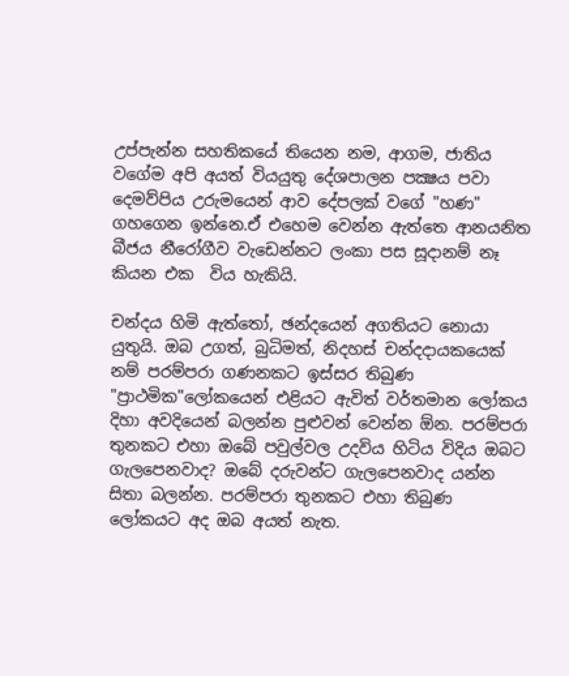උප්පැන්න සහතිකයේ තියෙන නම, ආගම, ජාතිය වගේම අපි අයත් වියයුතු දේශපාලන පක්‍ෂය පවා දෙමව්පිය උරුමයෙන් ආව දේපලක් වගේ "හණ" ගහගෙන ඉන්නෙ.ඒ එහෙම වෙන්න ඇත්තෙ ආනයනිත බීජය නීරෝගීව වැඩෙන්නට ලංකා පස සූදානම් නෑ කියන එක  විය හැකියි.

චන්දය හිමි ඇත්තෝ, ඡන්දයෙන් අගතියට නොයා යුතුයි. ඔබ උගත්, බුධිමත්, නිදහස් චන්දදායකයෙක් නම් පරම්පරා ගණනකට ඉස්සර තිබුණ "ප්‍රාථමික"ලෝකයෙන් එළියට ඇවිත් වර්තමාන ලෝකය දිහා අවදියෙන් බලන්න පුළුවන් වෙන්න ඕන. පරම්පරා තුනකට එහා ඔබේ පවුල්වල උදවිය හිටිය විදිය ඔබට ගැලපෙනවාද? ඔබේ දරුවන්ට ගැලපෙනවාද යන්න සිතා බලන්න. පරම්පරා තුනකට එහා තිබුණ ලෝකයට අද ඔබ අයත් නැත.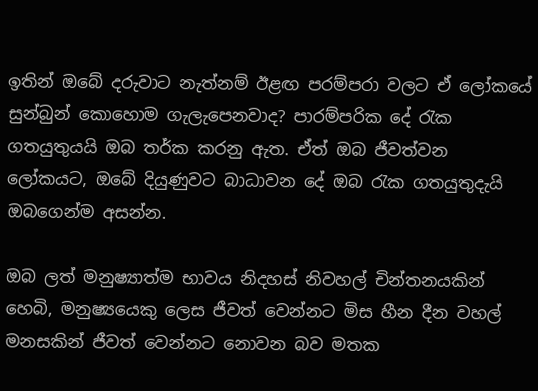ඉතින් ඔබේ දරුවාට නැත්නම් ඊළඟ පරම්පරා වලට ඒ ලෝකයේ සුන්බුන් කොහොම ගැලැපෙනවාද? පාරම්පරික දේ රැක ගතයුතුයයි ඔබ තර්ක කරනු ඇත. ඒත් ඔබ ජීවත්වන ලෝකයට, ඔබේ දියුණුවට බාධාවන දේ ඔබ රැක ගතයුතුදැයි ඔබගෙන්ම අසන්න.

ඔබ ලත් මනුෂ්‍යාත්ම භාවය නිදහස් නිවහල් චින්තනයකින් හෙබි, මනුෂ්‍යයෙකු ලෙස ජීවත් වෙන්නට මිස හීන දීන වහල් මනසකින් ජීවත් වෙන්නට නොවන බව මතක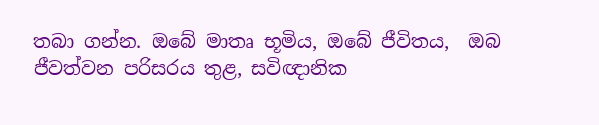තබා ගන්න. ඔබේ මාතෘ භූමිය, ඔබේ ජීවිතය,  ඔබ ජීවත්වන පරිසරය තුළ, සවිඥානික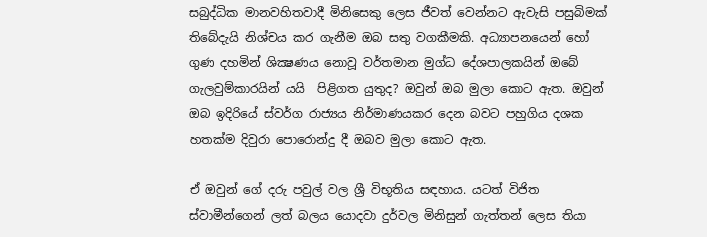සබුද්ධික මානවහිතවාදී මිනිසෙකු ලෙස ජීවත් වෙන්නට ඇවැසි පසුබිමක් තිබේදැයි නිශ්චය කර ගැනීම ඔබ සතු වගකීමකි. අධ්‍යාපනයෙන් හෝ ගුණ දහමින් ශික්‍ෂණය නොවූ වර්තමාන මුග්ධ දේශපාලකයින් ඔබේ ගැලවුම්කාරයින් යයි  පිළිගත යුතුද? ඔවුන් ඔබ මුලා කොට ඇත. ඔවුන් ඔබ ඉදිරියේ ස්වර්ග රාජ්‍යය නිර්මාණයකර දෙන බවට පහුගිය දශක හතක්ම දිවුරා පොරොන්දු දී ඔබව මුලා කොට ඇත.

ඒ ඔවුන් ගේ දරු පවුල් වල ශ්‍රී විභූතිය සඳහාය. යටත් විජිත ස්වාමීන්ගෙන් ලත් බලය යොදවා දුර්වල මිනිසුන් ගැත්තන් ලෙස තියා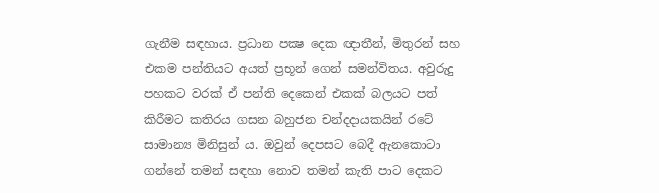ගැනීම සඳහාය. ප්‍රධාන පක්‍ෂ දෙක ඥාතීන්, මිතුරන් සහ එකම පන්තියට අයත් ප්‍රභූන් ගෙන් සමන්විතය. අවුරුදු පහකට වරක් ඒ පන්ති දෙකෙන් එකක් බලයට පත් කිරීමට කතිරය ගසන බහුජන චන්දදායකයින් රටේ සාමාන්‍ය මිනිසුන් ය. ඔවුන් දෙපසට බෙදී ඇනකොටා ගන්නේ තමන් සඳහා නොව තමන් කැති පාට දෙකට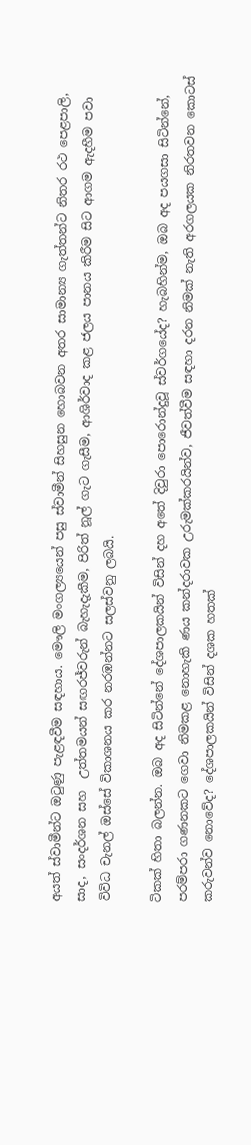අයත් ස්වාමීන්ට ඔටුණු පැළඳවීම සඳහාය. මෞලි මංගල්‍යයෙන් පසු ස්වාමීන් සිහසුන හොබවන අතර සාමාන්‍ය ගැත්තන්ට නිතර රථ පෙළපාලි, සාද, සංදර්ශන සහ  උත්තමයන් සඟරජ්වරුන් බැහැදැකීම, පිරිත් නූල් ගැට ගැසීම, ආශිර්වාද කළ ජලය පානය කිරීම සිට ආගම ඇදහීම පවා විවිධ චැනල් ඔස්සේ විකාශනය කර නරඹන්නට සලස්වනු ලබයි.

ටිකක් හිතා බලන්න. ඔබ අද සිටින්නේ දේශපාලකයින් විසින් දහ අතේ දිවුරා පොරොන්දුවූ ස්වර්ගයේද? හැබහින්ම, ඔබ අද පයගසා සිටින්නේ, පරම්පරා ගණනකට ගෙවා නිමකළ නොහැකි ණය කන්දරාවක උරුමක්කරයින්ව, ජීවත්වීම සඳහා දරන නිමක් නැති අරගලයක නිරතවන කොටස් කරුවන්ව නොවේද? දේශපාලකයින් විසින් දශක හතක්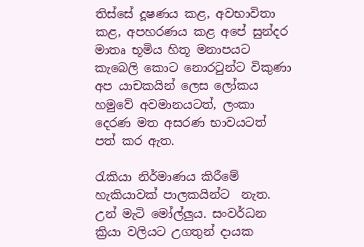තිස්සේ දූෂණය කළ, අවභාවිතා කළ, අපහරණය කළ අපේ සුන්දර මාතෘ භූමිය හිතූ මනාපයට කැබෙලි කොට නොරටුන්ට විකුණා අප යාචකයින් ලෙස ලෝකය හමුවේ අවමානයටත්, ලංකා දෙරණ මත අසරණ භාවයටත් පත් කර ඇත.

රැකියා නිර්මාණය කිරීමේ හැකියාවක් පාලකයින්ට  නැත. උන් මැටි මෝල්ලුය. සංවර්ධන ක්‍රියා වලියට උගතුන් දායක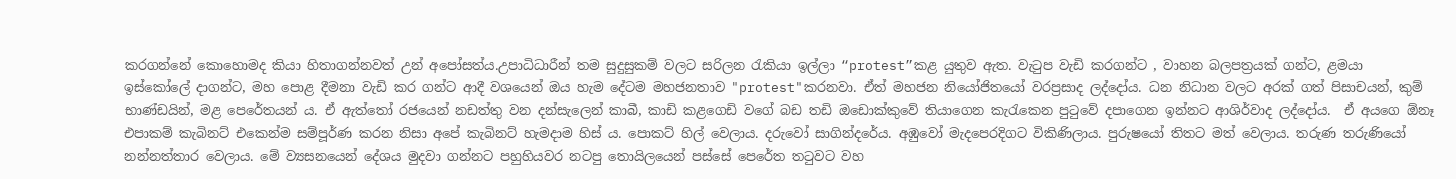කරගන්නේ කොහොමද කියා හිතාගන්නවත් උන් අපෝසත්ය.උපාධිධාරීන් තම සුදුසුකම් වලට සරිලන රැකියා ඉල්ලා “protest”කළ යුතුව ඇත. වැටුප වැඩි කරගන්ට , වාහන බලපත්‍රයක් ගන්ට, ළමයා ඉස්කෝලේ දාගන්ට, මහ පොළ දීමනා වැඩි කර ගන්ට ආදී වශයෙන් ඔය හැම දේටම මහජනතාව "protest"කරනවා. ඒත් මහජන නියෝජිතයෝ වරප්‍රසාද ලද්දෝය. ධන නිධාන වලට අරක් ගත් පිසාචයන්, කුම් භාණ්ඩයින්, මළ පෙරේතයන් ය. ඒ ඇත්තෝ රජයෙන් නඩත්තු වන දන්සැලෙන් කාබී, කාඩි කළගෙඩි වගේ බඩ තඩි ඔඩොක්කුවේ තියාගෙන කැරැකෙන පුටුවේ දපාගෙන ඉන්නට ආශිර්වාද ලද්දෝය.  ඒ අයගෙ ඕනෑ එපාකම් කැබිනට් එකෙන්ම සම්පූර්ණ කරන නිසා අපේ කැබිනට් හැමදාම හිස් ය. පොකට් හිල් වෙලාය. දරුවෝ සාගින්දරේය. අඹුවෝ මැදපෙරදිගට විකිණිලාය. පුරුෂයෝ තිතට මත් වෙලාය. තරුණ තරුණියෝ නන්නත්තාර වෙලාය. මේ ව්‍යසනයෙන් දේශය මුදවා ගන්නට පහුහියවර නටපු තොයිලයෙන් පස්සේ පෙරේත තටුවට වහ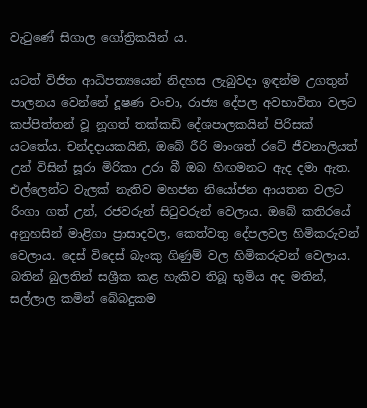වැටුණේ සිගාල ගෝත්‍රිකයින් ය.

යටත් විජිත ආධිපත්‍යයෙන් නිදහස ලැබුවදා ඉඳන්ම උගතුන් පාලනය වෙන්නේ දූෂණ වංචා, රාජ්‍ය දේපල අවභාවිතා වලට කප්පිත්තන් වූ නූගත් තක්කඩි දේශපාලකයින් පිරිසක් යටතේය. චන්දදායකයිනි, ඔබේ රීරි මාංශත් රටේ ජීවනාලියත් උන් විසින් සූරා මිරිකා උරා බී ඔබ හිඟමනට ඇද දමා ඇත. එල්ලෙන්ට වැලක් නැතිව මහජන නියෝජන ආයතන වලට රිංගා ගත් උන්, රජවරුන් සිටුවරුන් වෙලාය. ඔබේ කතිරයේ අනුහසින් මාළිගා ප්‍රාසාදවල, කෙත්වතු දේපලවල හිමිකරුවන් වෙලාය. දෙස් විදෙස් බැංකු ගිණුම් වල හිමිකරුවන් වෙලාය. බතින් බුලතින් සශ්‍රීක කළ හැකිව තිබූ භුමිය අද මතින්, සල්ලාල කමින් බේබදුකම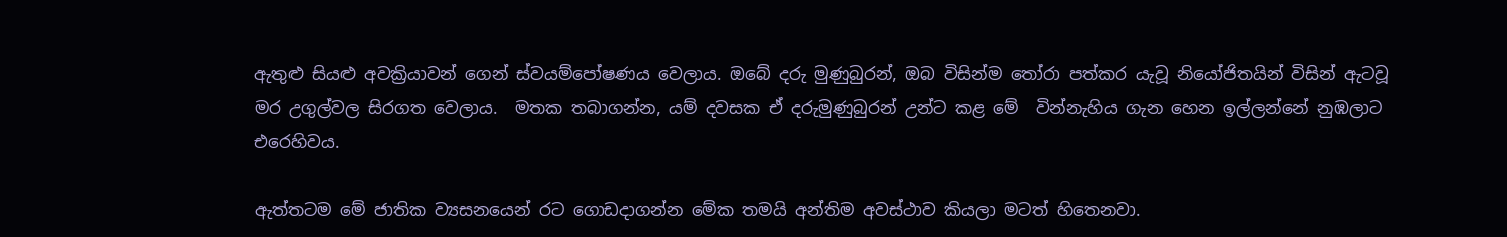ඇතුළු සියළු අවක්‍රියාවන් ගෙන් ස්වයම්පෝෂණය වෙලාය. ඔබේ දරු මුණුබුරන්, ඔබ විසින්ම තෝරා පත්කර යැවූ නියෝජිතයින් විසින් ඇටවූ මර උගුල්වල සිරගත වෙලාය.  මතක තබාගන්න, යම් දවසක ඒ දරුමුණුබුරන් උන්ට කළ මේ  වින්නැහිය ගැන හෙන ඉල්ලන්නේ නුඹලාට එරෙහිවය.

ඇත්තටම මේ ජාතික ව්‍යසනයෙන්‍ රට ගොඩදාගන්න මේක තමයි අන්තිම අවස්ථාව කියලා මටත් හිතෙනවා.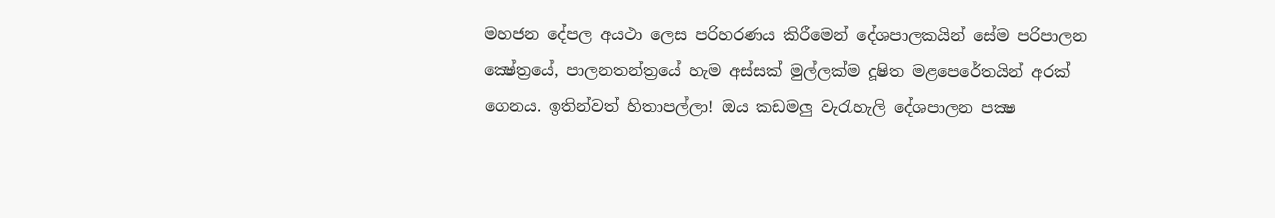මහජන දේපල අයථා ලෙස පරිහරණය කිරීමෙන් දේශපාලකයින් සේම පරිපාලන ක්‍ෂේත්‍රයේ, පාලනතන්ත්‍රයේ හැම අස්සක් මුල්ලක්ම දූෂිත මළපෙරේතයින් අරක් ගෙනය. ඉතින්වත් හිතාපල්ලා! ඔය කඩමලු වැරැහැලි දේශපාලන පක්‍ෂ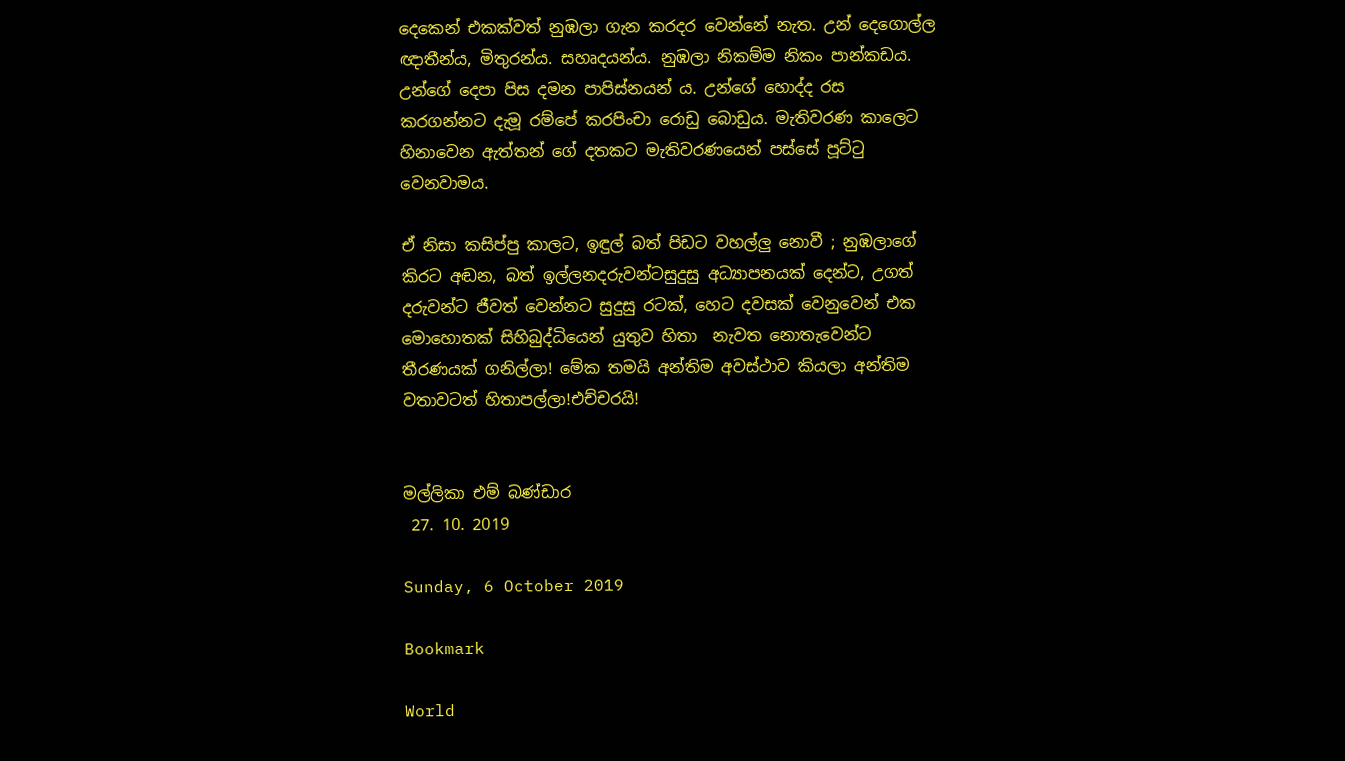දෙකෙන් එකක්වත් නුඹලා ගැන කරදර වෙන්නේ නැත. උන් දෙගොල්ල ඥාතීන්ය, මිතුරන්ය. සහෘදයන්ය. නුඹලා නිකම්ම නිකං පාන්කඩය. උන්ගේ දෙපා පිස දමන පාපිස්නයන් ය. උන්ගේ හොද්ද රස කරගන්නට දැමූ රම්පේ කරපිංචා රොඩු බොඩුය. මැතිවරණ කාලෙට හිනාවෙන ඇත්තන් ගේ දතකට මැතිවරණයෙන් පස්සේ පූට්ටු වෙනවාමය.

ඒ නිසා කසිප්පු කාලට, ඉඳුල් බත් පිඩට වහල්ලු නොවී ; නුඹලාගේ කිරට අඬන, බත් ඉල්ලනදරුවන්ටසුදුසු අධ්‍යාපනයක් දෙන්ට, උගත් දරුවන්ට ජීවත් වෙන්නට සුදුසු රටක්, හෙට දවසක් වෙනුවෙන් එක මොහොතක් සිහිබුද්ධියෙන් යුතුව හිතා  නැවත නොතැවෙන්ට තීරණයක් ගනිල්ලා! මේක තමයි අන්තිම අවස්ථාව කියලා අන්තිම වතාවටත් හිතාපල්ලා!එච්චරයි!


මල්ලිකා එම් බණ්ඩාර
 27. 10. 2019

Sunday, 6 October 2019

Bookmark

World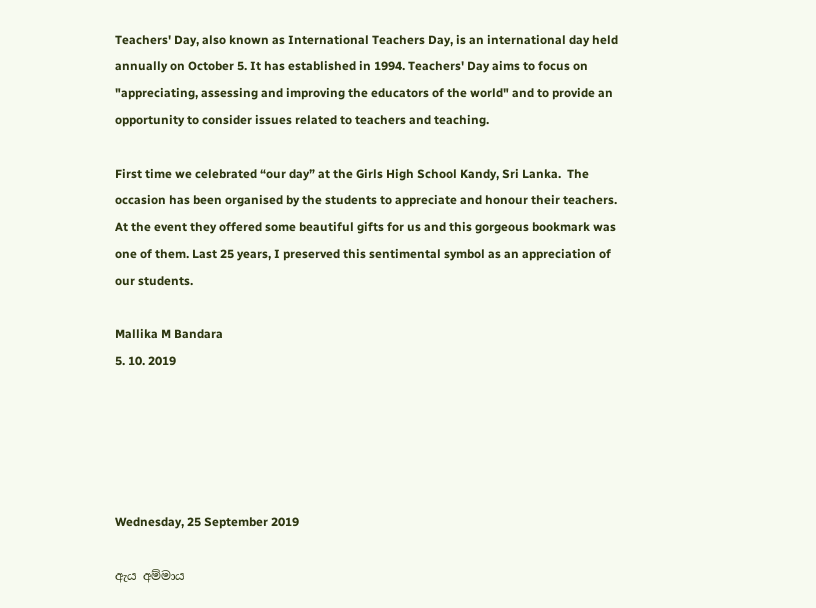Teachers' Day, also known as International Teachers Day, is an international day held annually on October 5. It has established in 1994. Teachers' Day aims to focus on "appreciating, assessing and improving the educators of the world" and to provide an opportunity to consider issues related to teachers and teaching.

First time we celebrated “our day” at the Girls High School Kandy, Sri Lanka.  The occasion has been organised by the students to appreciate and honour their teachers. At the event they offered some beautiful gifts for us and this gorgeous bookmark was one of them. Last 25 years, I preserved this sentimental symbol as an appreciation of our students.

Mallika M Bandara
5. 10. 2019





Wednesday, 25 September 2019

ඇය අම්මාය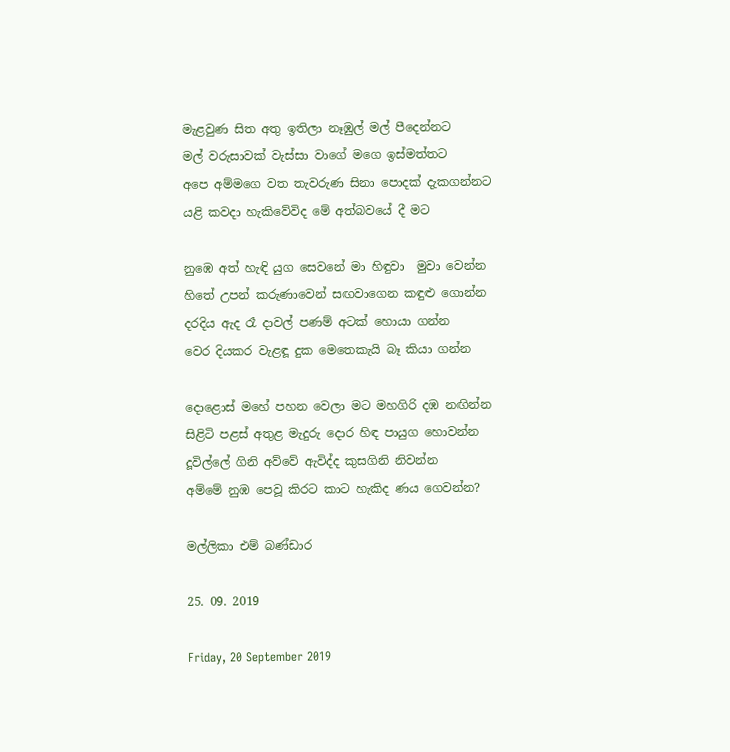මැළවුණ සිත අතු ඉතිලා නෑඹුල් මල් පීදෙන්නට
මල් වරුසාවක් වැස්සා වාගේ මගෙ ඉස්මත්තට
අපෙ අම්මගෙ වත තැවරුණ සිනා පොදක් දැකගන්නට
යළි කවදා හැකිවේවිද මේ අත්බවයේ දී මට

නුඹෙ අත් හැඳි යුග සෙවනේ මා හිඳුවා  මුවා වෙන්න
හිතේ උපන් කරුණාවෙන් සඟවාගෙන කඳුළු ගොන්න
දරදිය ඇද රෑ දාවල් පණම් අටක් හොයා ගන්න
වෙර දියකර වැළඳූ දුක මෙතෙකැයි බෑ කියා ගන්න

දොළොස් මහේ පහන වෙලා මට මහගිරි දඹ නඟින්න
සිළිටි පළස් අතුළ මැදුරු දොර හිඳ පායුග හොවන්න
දූවිල්ලේ ගිනි අව්වේ ඇවිද්ද කුසගිනි නිවන්න
අම්මේ නුඹ පෙවූ කිරට කාට හැකිද ණය ගෙවන්න?

මල්ලිකා එම් බණ්ඩාර

25. 09. 2019

Friday, 20 September 2019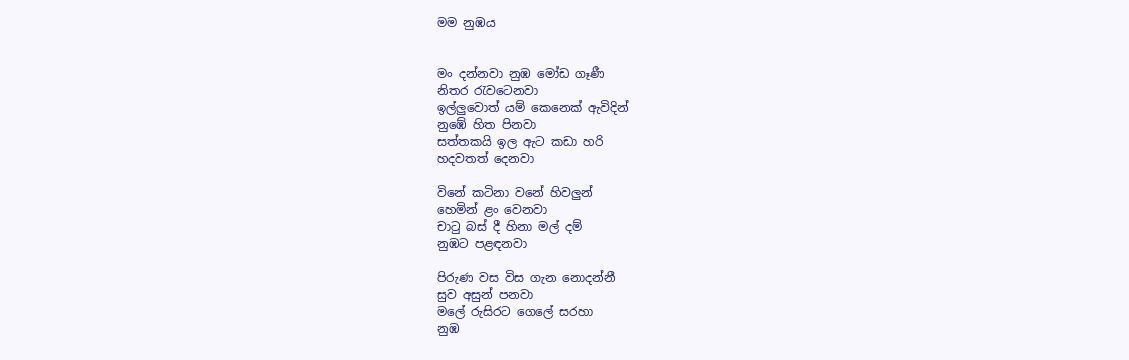මම නුඹය


මං දන්නවා නුඹ මෝඩ ගෑණී
නිතර රැවටෙනවා
ඉල්ලුවොත් යම් කෙනෙක් ඇවිදින්
නුඹේ හිත පිනවා
සත්තකයි ඉල ඇට කඩා හරි
හදවතත් දෙනවා

විනේ කටිනා වනේ හිවලුන්
හෙමින් ළං වෙනවා
චාටු බස් දී හිනා මල් දම්
නුඹට පළඳනවා

පිරුණ වස විස ගැන නොදන්නී
සුව අසුන් පනවා
මලේ රුසිරට ගෙලේ සරහා
නුඹ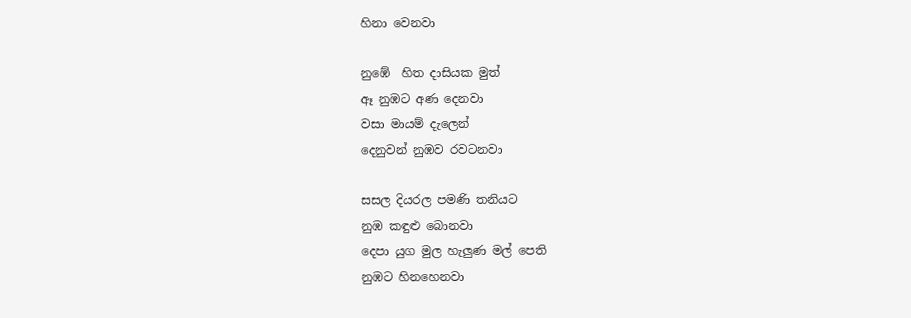හිනා වෙනවා

නුඹේ  හිත දාසියක මුත්
ඈ නුඹට අණ දෙනවා
වසා මායම් දැලෙන්
දෙනුවන් නුඹව රවටනවා

සසල දියරල පමණි තනියට
නුඹ කඳුළු බොනවා
දෙපා යුග මුල හැලුණ මල් පෙති
නුඹට හිනහෙනවා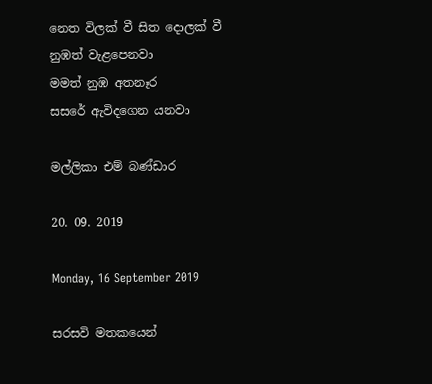නෙත විලක් වී සිත දොලක් වී
නුඹත් වැළපෙනවා
මමත් නුඹ අතනෑර
සසරේ ඇවිදගෙන යනවා

මල්ලිකා එම් බණ්ඩාර

20. 09. 2019

Monday, 16 September 2019

සරසවි මතකයෙන්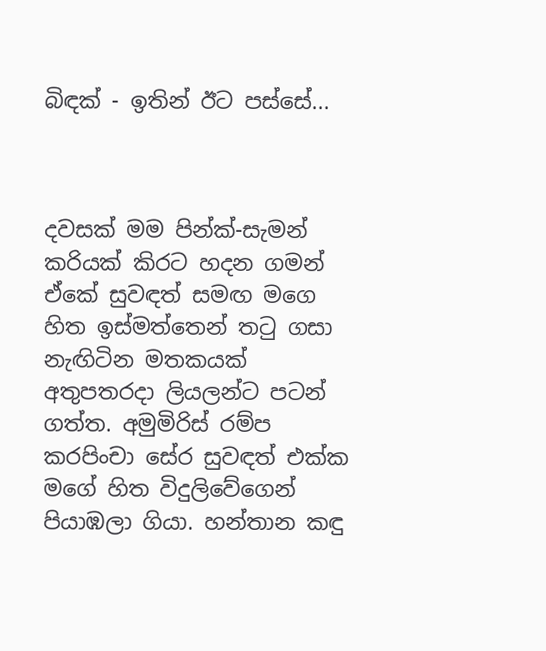බිඳක් - ඉතින් ඊට පස්සේ...



දවසක් මම පින්ක්-සැමන් කරියක් කිරට හදන ගමන් ඒකේ සුවඳත් සමඟ මගෙ හිත ඉස්මත්තෙන් තටු ගසා නැඟිටින මතකයක් අතුපතරදා ලියලන්ට පටන් ගත්ත. අමුමිරිස් රම්ප කරපිංචා සේර සුවඳත් එක්ක මගේ හිත විදුලිවේගෙන් පියාඹලා ගියා. හන්තාන කඳු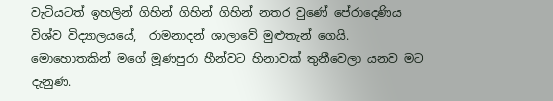වැටියටත් ඉහලින් ගිහින් ගිහින් ගිහින් නතර වුණේ පේරාදෙණිය විශ්ව විද්‍යාලයයේ,  රාමනාදන් ශාලාවේ මුළුතැන් ගෙයි. මොහොතකින් මගේ මූණපුරා හීන්වට හිනාවක් තුනීවෙලා යනව මට දැනුණ.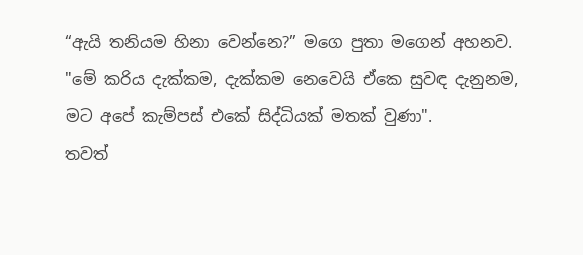“ඇයි තනියම හිනා වෙන්නෙ?” මගෙ පුතා මගෙන් අහනව.
"මේ කරිය දැක්කම, දැක්කම නෙවෙයි ඒකෙ සුවඳ දැනුනම, මට අපේ කැම්පස් එකේ සිද්ධියක් මතක් වුණා".
තවත්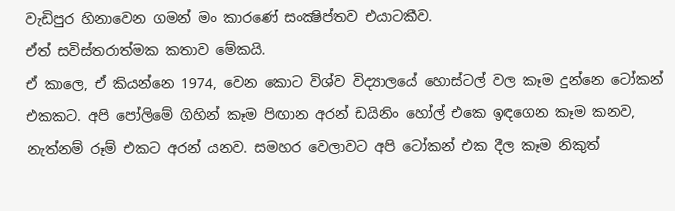වැඩිපුර හිනාවෙන ගමන් මං කාරණේ සංක්‍ෂිප්තව එයාටකීව.
ඒත් සවිස්තරාත්මක කතාව මේකයි.
ඒ කාලෙ, ඒ කියන්නෙ 1974, වෙන කොට විශ්ව විද්‍යාලයේ හොස්ටල් වල කෑම දුන්නෙ ටෝකන් එකකට. අපි පෝලිමේ ගිහින් කෑම පිඟාන අරන් ඩයිනිං හෝල් එකෙ ඉඳගෙන කෑම කනව, නැත්නම් රූම් එකට අරන් යනව. සමහර වෙලාවට අපි ටෝකන් එක දීල කෑම නිකුත්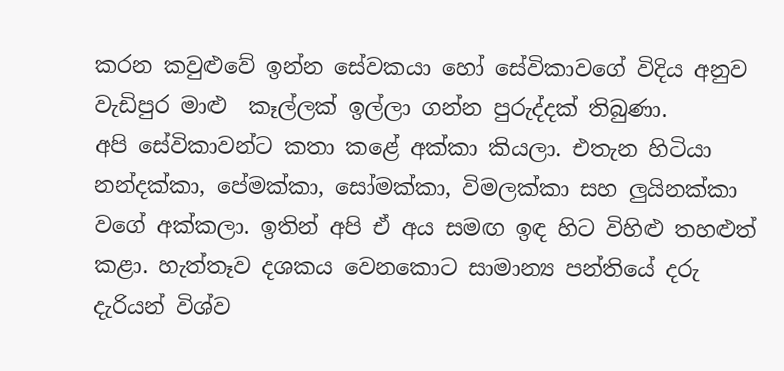කරන කවුළුවේ ඉන්න සේවකයා හෝ සේවිකාවගේ විදිය අනුව වැඩිපුර මාළු  කෑල්ලක් ඉල්ලා ගන්න පුරුද්දක් තිබුණා.
අපි සේවිකාවන්ට කතා කළේ අක්කා කියලා. එතැන හිටියා නන්දක්කා, පේමක්කා, සෝමක්කා, විමලක්කා සහ ලුයිනක්කා වගේ අක්කලා. ඉතින් අපි ඒ අය සමඟ ඉඳ හිට විහිළු තහළුත් කළා. හැත්තෑව දශකය වෙනකොට සාමාන්‍ය පන්තියේ දරු දැරියන් විශ්ව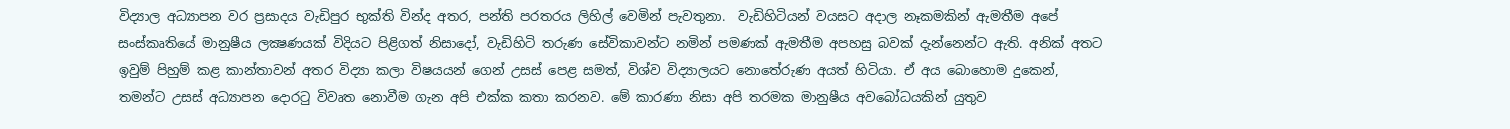විද්‍යාල අධ්‍යාපන වර ප්‍රසාදය වැඩිපුර භුක්ති වින්ද අතර, පන්ති පරතරය ලිහිල් වෙමින් පැවතුනා.  වැඩිහිටියන් වයසට අදාල නෑකමකින් ඇමතීම අපේ සංස්කෘතියේ මානුෂීය ලක්‍ෂණයක් විදියට පිළිගත් නිසාදෝ, වැඩිහිටි තරුණ සේවිකාවන්ට නමින් පමණක් ඇමතීම අපහසු බවක් දැන්නෙන්ට ඇති. අනික් අතට ඉවුම් පිහුම් කළ කාන්තාවන් අතර විද්‍යා කලා විෂයයන් ගෙන් උසස් පෙළ සමත්, විශ්ව විද්‍යාලයට නොතේරුණ අයත් හිටියා. ඒ අය බොහොම දුකෙන්, තමන්ට උසස් අධ්‍යාපන දොරටු විවෘත නොවීම ගැන අපි එක්ක කතා කරනව. මේ කාරණා නිසා අපි තරමක මානුෂීය අවබෝධයකින් යුතුව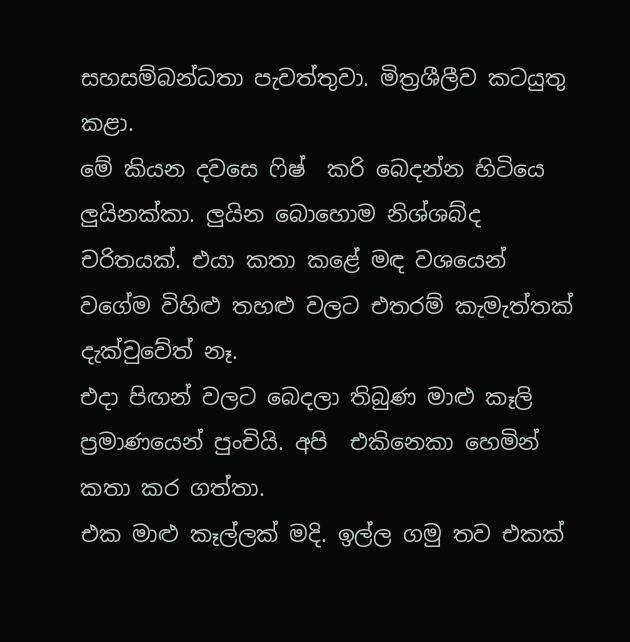සහසම්බන්ධතා පැවත්තුවා. මිත්‍රශීලීව කටයුතු කළා.
මේ කියන දවසෙ ෆිෂ්  කරි බෙදන්න හිටියෙ ලුයිනක්කා. ලුයින බොහොම නිශ්ශබ්ද චරිතයක්. එයා කතා කළේ මඳ වශයෙන් වගේම විහිළු තහළු වලට එතරම් කැමැත්තක් දැක්වුවේත් නෑ.
එදා පිඟන් වලට බෙදලා තිබුණ මාළු කෑලි ප්‍රමාණයෙන් පුංචියි. අපි  එකිනෙකා හෙමින් කතා කර ගත්තා.
එක මාළු කෑල්ලක් මදි. ඉල්ල ගමු තව එකක්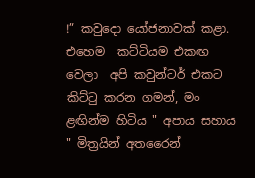!” කවුදො යෝජනාවක් කළා.
එහෙම  කට්ටියම එකඟ වෙලා  අපි කවුන්ටර් එකට කිට්ටු කරන ගමන්, මං ළඟින්ම හිටිය " අපාය සහාය " මිත්‍රයින් අතරෛන්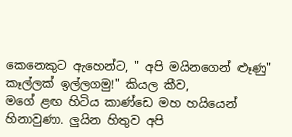කෙනෙකුට ඇහෙන්ට, " අපි මයිනගෙන් ළූණු" කෑල්ලක් ඉල්ලගමු!" කියල කීව,
මගේ ළඟ හිටිය කාණ්ඩෙ මහ හයියෙන් හිනාවුණා. ලුයින හිතුව අපි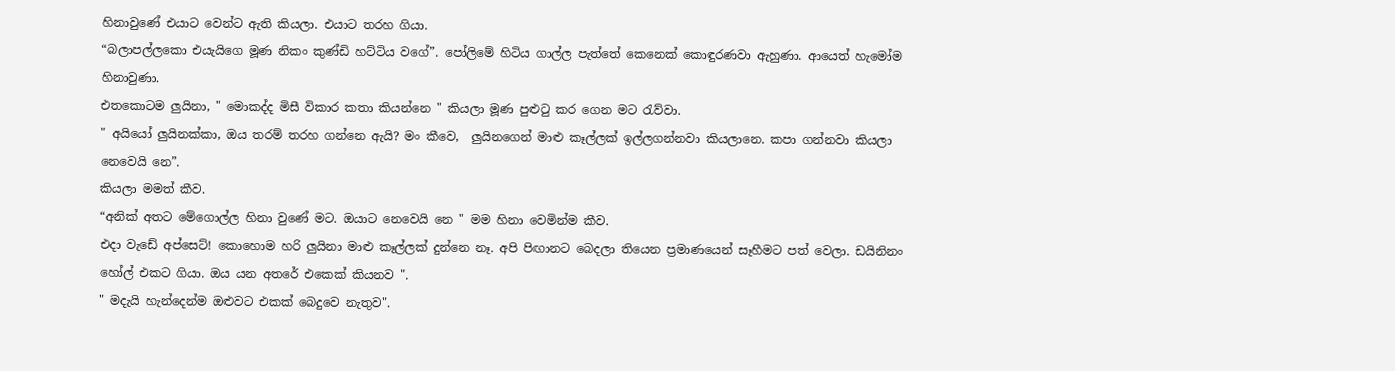හිනාවුණේ එයාට වෙන්ට ඇති කියලා. එයාට තරහ ගියා.
“බලාපල්ලකො එයැයිගෙ මූණ නිකං කුණ්ඩි හට්ටිය වගේ”. පෝලිමේ හිටිය ගාල්ල පැත්තේ කෙනෙක් කොඳුරණවා ඇහුණා. ආයෙත් හැමෝම හිනාවුණා.
එතකොටම ලුයිනා, " මොකද්ද මිසී විකාර කතා කියන්නෙ " කියලා මූණ පුළුටු කර ගෙන මට රැව්වා.
" අයියෝ ලුයිනක්කා, ඔය තරම් තරහ ගන්නෙ ඇයි? මං කීවෙ,  ලුයිනගෙන් මාළු කෑල්ලක් ඉල්ලගන්නවා කියලානෙ. කපා ගන්නවා කියලා නෙවෙයි නෙ”.
කියලා මමත් කීව.
“අනික් අතට මේගොල්ල හිනා වුණේ මට. ඔයාට නෙවෙයි නෙ " මම හිනා වෙමින්ම කීව.
එදා වැඩේ අප්සෙට්! කොහොම හරි ලුයිනා මාළු කෑල්ලක් දුන්නෙ නෑ. අපි පිඟානට බෙදලා තියෙන ප්‍රමාණයෙන් සෑහීමට පත් වෙලා. ඩයිනිනං හෝල් එකට ගියා. ඔය යන අතරේ එකෙක් කියනව ".
" මදැයි හැන්දෙන්ම ඔළුවට එකක් බෙදුවෙ නැතුව".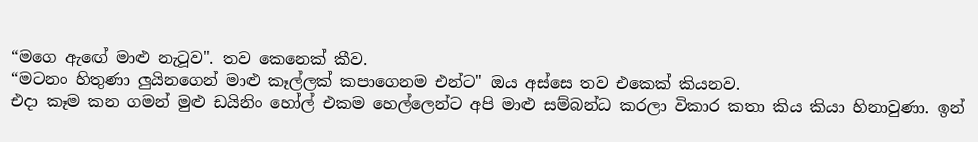“මගෙ ඇඟේ මාළු නැටූව". තව කෙනෙක් කීව.
“මටනං හිතුණා ලුයිනගෙන් මාළු කෑල්ලක් කපාගෙනම එන්ට" ඔය අස්සෙ තව එකෙක් කියනව.
එදා කෑම කන ගමන් මුළු ඩයිනිං හෝල් එකම හෙල්ලෙන්ට අපි මාළු සම්බන්ධ කරලා විකාර කතා කිය කියා හිනාවුණා. ඉන්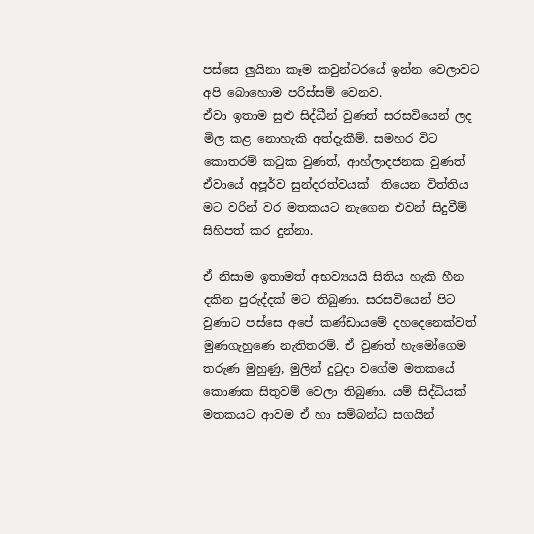පස්සෙ ලුයිනා කෑම කවුන්ටරයේ ඉන්න වෙලාවට අපි බොහොම පරිස්සම් වෙනව.
ඒවා ඉතාම සුළු සිද්ධීන් වුණත් සරසවියෙන් ලද මිල කළ නොහැකි අත්දැකීම්. සමහර විට කොතරම් කටුක වුණත්, ආහ්ලාදජනක වුණත් ඒවායේ අපූර්ව සුන්දරත්වයක්  තියෙන විත්තිය මට වරින් වර මතකයට නැගෙන එවන් සිදුවීම් සිහිපත් කර දුන්නා.

ඒ නිසාම ඉතාමත් අභව්‍යයයි සිතිය හැකි හීන දකින පුරුද්දක් මට තිබුණා. සරසවියෙන් පිට වුණාට පස්සෙ අපේ කණ්ඩායමේ දහදෙනෙක්වත් මුණගැහුණෙ නැතිතරම්. ඒ වුණත් හැමෝගෙම තරුණ මුහුණු, මුලින් දුටුදා වගේම මතකයේ කොණක සිතුවම් වෙලා තිබුණා. යම් සිද්ධියක් මතකයට ආවම ඒ හා සම්බන්ධ සගයින්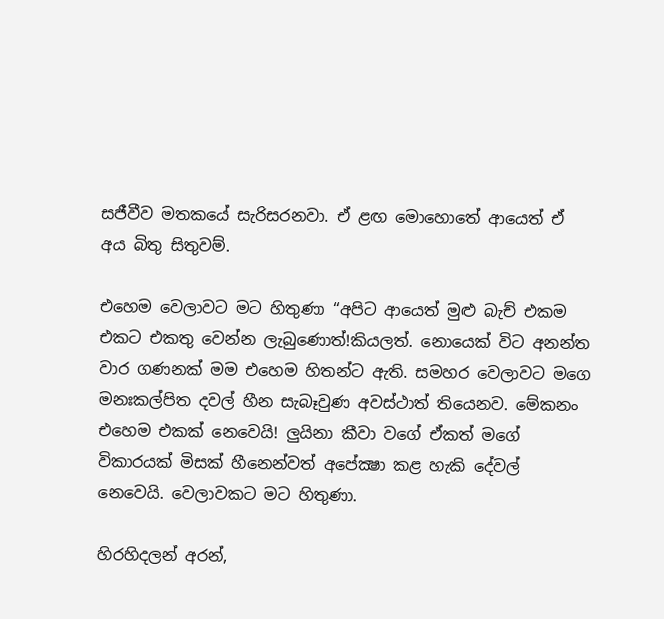සජීවීව මතකයේ සැරිසරනවා. ඒ ළඟ මොහොතේ ආයෙත් ඒ අය බිතු සිතුවම්.

එහෙම වෙලාවට මට හිතුණා “අපිට ආයෙත් මුළු බැච් එකම එකට එකතු වෙන්න ලැබුණොත්!කියලත්. නොයෙක් විට අනන්ත වාර ගණනක් මම එහෙම හිතන්ට ඇති. සමහර වෙලාවට මගෙ මනඃකල්පිත දවල් හීන සැබෑවුණ අවස්ථාත් තියෙනව. මේකනං එහෙම එකක් නෙවෙයි! ලුයිනා කීවා වගේ ඒකත් මගේ විකාරයක් මිසක් හීනෙන්වත් අපේක්‍ෂා කළ හැකි දේවල් නෙවෙයි. වෙලාවකට මට හිතුණා.

හිරහිදලන් අරන්,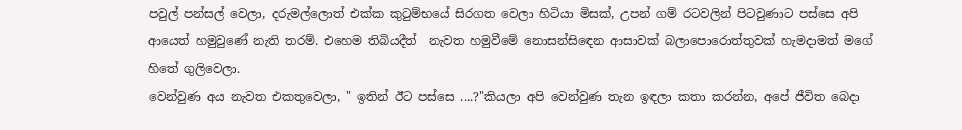පවුල් පන්සල් වෙලා, දරුමල්ලොත් එක්ක කුටුම්භයේ සිරගත වෙලා හිටියා මිසක්, උපන් ගම් රටවලින් පිටවුණාට පස්සෙ අපි ආයෙත් හමුවුණේ නැති තරම්. එහෙම තිබියදීත්  නැවත හමුවීමේ නොසන්සිඳෙන ආසාවක් බලාපොරොත්තුවක් හැමදාමත් මගේ හිතේ ගුලිවෙලා.
වෙන්වුණ අය නැවත එකතුවෙලා, " ඉතින් ඊට පස්සෙ ....?"කියලා අපි වෙන්වුණ තැන ඉඳලා කතා කරන්න, අපේ ජීවිත බෙදා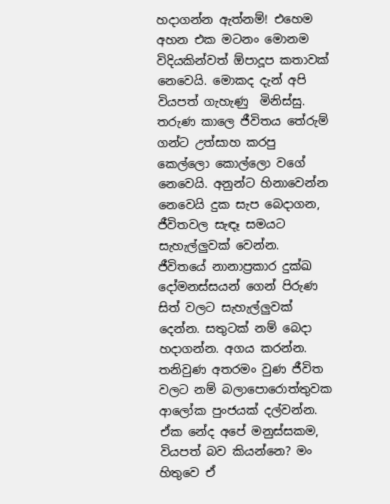හදාගන්න ඇත්නම්! එහෙම අහන එක මටනං මොනම විදියකින්වත් ඕපාදූප කතාවක් නෙවෙයි. මොකද දැන් අපි වියපත් ගැහැණු  මිනිස්සු. තරුණ කාලෙ ජීවිතය තේරුම් ගන්ට උත්සාහ කරපු  කෙල්ලො කොල්ලො වගේ නෙවෙයි. අනුන්ට හිනාවෙන්න නෙවෙයි දුක සැප බෙදාගන, ජීවිතවල සැඳෑ සමයට සැහැල්ලුවක් වෙන්න. ජීවිතයේ නානාප්‍රකාර දුක්ඛ දෝමනස්සයන් ගෙන් පිරුණ සිත් වලට සැහැල්ලුවක් දෙන්න. සතුටක් නම් බෙදා හදාගන්න. අගය කරන්න.  තනිවුණ අතරමං වුණ ජීවිත වලට නම් බලාපොරොත්තුවක ආලෝක පුංජයක් දල්වන්න. ඒක නේද අපේ මනුස්සකම, වියපත් බව කියන්නෙ? මං හිතුවෙ ඒ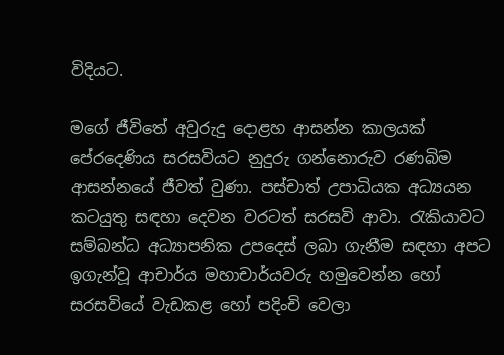විදියට.

මගේ ජීවිතේ අවුරුදු දොළහ ආසන්න කාලයක් පේරදෙණිය සරසවියට නුදුරු ගන්නොරුව රණබිම ආසන්නයේ ජීවත් වුණා. පස්චාත් උපාධියක අධ්‍යයන කටයුතු සඳහා දෙවන වරටත් සරසවි ආවා. රැකියාවට සම්බන්ධ අධ්‍යාපනික උපදෙස් ලබා ගැනීම සඳහා අපට ඉගැන්වූ ආචාර්ය මහාචාර්යවරු හමුවෙන්න හෝ  සරසවියේ වැඩකළ හෝ පදිංචි වෙලා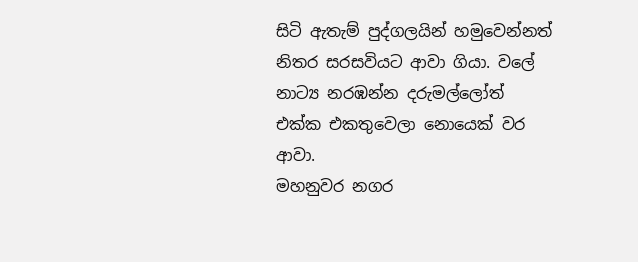සිටි ඇතැම් පුද්ගලයින් හමුවෙන්නත් නිතර සරසවියට ආවා ගියා. වලේ නාට්‍ය නරඹන්න දරුමල්ලෝත් එක්ක එකතුවෙලා නොයෙක් වර ආවා.
මහනුවර නගර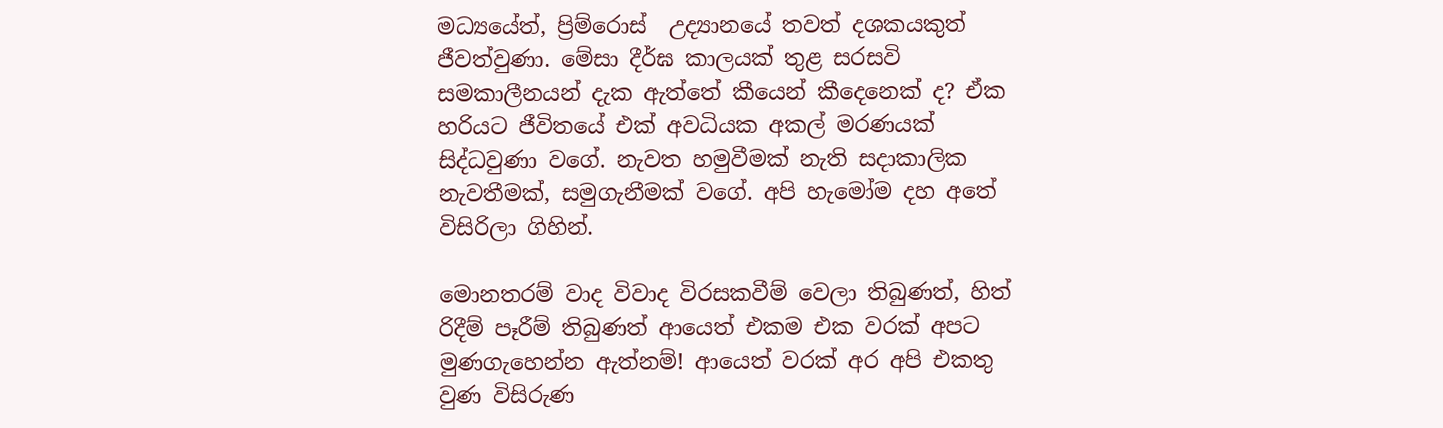මධ්‍යයේත්, ප්‍රිම්රොස්  උද්‍යානයේ තවත් දශකයකුත් ජීවත්වුණා. මේසා දීර්ඝ කාලයක් තුළ සරසවි සමකාලීනයන් දැක ඇත්තේ කීයෙන් කීදෙනෙක් ද? ඒක හරියට ජීවිතයේ එක් අවධියක අකල් මරණයක් සිද්ධවුණා වගේ. නැවත හමුවීමක් නැති සදාකාලික නැවතීමක්, සමුගැනීමක් වගේ. අපි හැමෝම දහ අතේ විසිරිලා ගිහින්.

මොනතරම් වාද විවාද විරසකවීම් වෙලා තිබුණත්, හිත් රිදීම් පෑරීම් තිබුණත් ආයෙත් එකම එක වරක් අපට මුණගැහෙන්න ඇත්නම්! ආයෙත් වරක් අර අපි එකතු වුණ විසිරුණ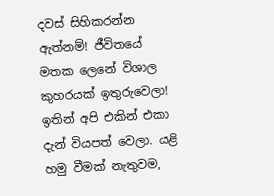දවස් සිහිකරන්න ඇත්නම්! ජීවිතයේ මතක ලෙනේ විශාල කුහරයක් ඉතුරුවෙලා! ඉතින් අපි එකින් එකා දැන් වියපත් වෙලා. යළි හමු වීමක් නැතුවම,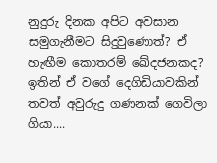නුදුරු දිනක අපිට අවසාන සමුගැනීමට සිදුවුණොත්? ඒ හැඟීම කොතරම් ඛේදජනකද? ඉතින් ඒ වගේ දෙගිඩියාවකින් තවත් අවුරුදු ගණනක් ගෙවිලා ගියා....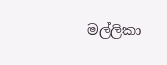මල්ලිකා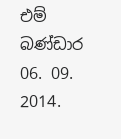එම් බණ්ඩාර
06. 09. 2014.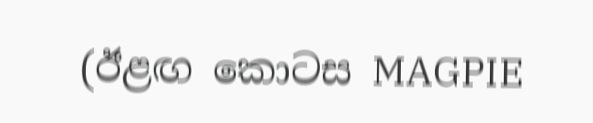(ඊළඟ කොටස MAGPIE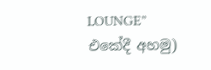LOUNGE” එකේදී අහමු)